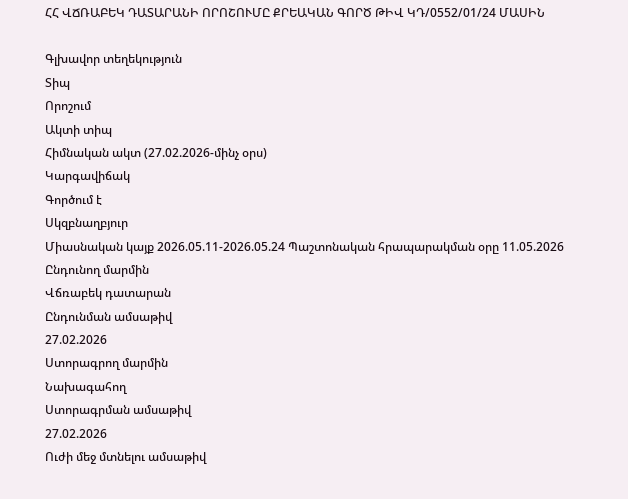ՀՀ ՎՃՌԱԲԵԿ ԴԱՏԱՐԱՆԻ ՈՐՈՇՈՒՄԸ ՔՐԵԱԿԱՆ ԳՈՐԾ ԹԻՎ ԿԴ/0552/01/24 ՄԱՍԻՆ

Գլխավոր տեղեկություն
Տիպ
Որոշում
Ակտի տիպ
Հիմնական ակտ (27.02.2026-մինչ օրս)
Կարգավիճակ
Գործում է
Սկզբնաղբյուր
Միասնական կայք 2026.05.11-2026.05.24 Պաշտոնական հրապարակման օրը 11.05.2026
Ընդունող մարմին
Վճռաբեկ դատարան
Ընդունման ամսաթիվ
27.02.2026
Ստորագրող մարմին
Նախագահող
Ստորագրման ամսաթիվ
27.02.2026
Ուժի մեջ մտնելու ամսաթիվ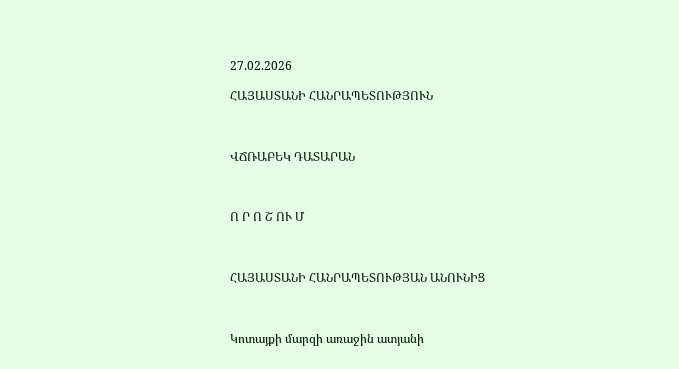27.02.2026

ՀԱՅԱՍՏԱՆԻ ՀԱՆՐԱՊԵՏՈՒԹՅՈՒՆ



ՎՃՌԱԲԵԿ ԴԱՏԱՐԱՆ



Ո Ր Ո Շ ՈՒ Մ



ՀԱՅԱՍՏԱՆԻ ՀԱՆՐԱՊԵՏՈՒԹՅԱՆ ԱՆՈՒՆԻՑ



Կոտայքի մարզի առաջին ատյանի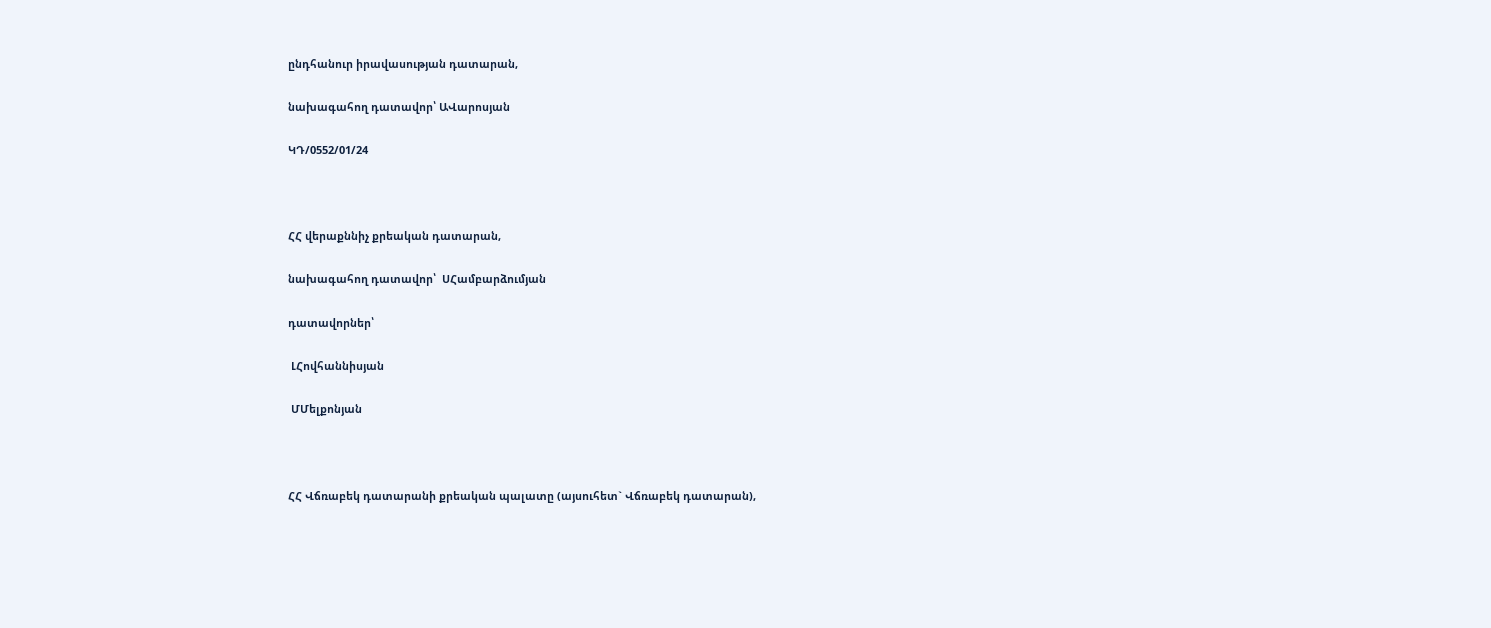ընդհանուր իրավասության դատարան,

նախագահող դատավոր՝ ԱՎարոսյան

ԿԴ/0552/01/24



ՀՀ վերաքննիչ քրեական դատարան,

նախագահող դատավոր՝  ՍՀամբարձումյան

դատավորներ՝

 ԼՀովհաննիսյան

 ՄՄելքոնյան



ՀՀ Վճռաբեկ դատարանի քրեական պալատը (այսուհետ` Վճռաբեկ դատարան),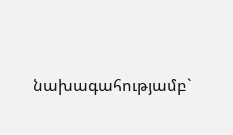նախագահությամբ`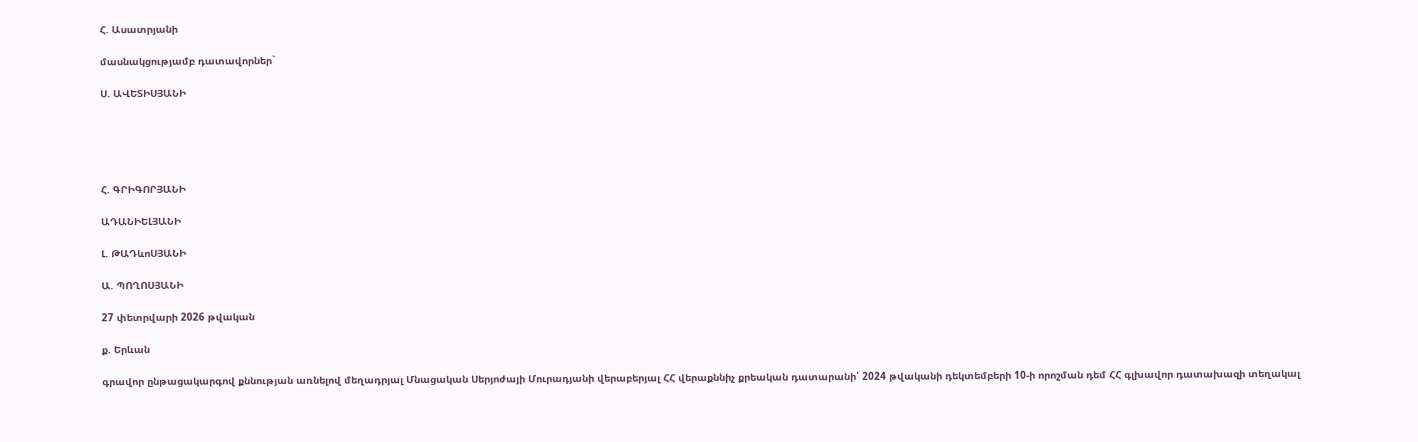Հ. Ասատրյանի

մասնակցությամբ դատավորներ`

Ս. ԱՎԵՏԻՍՅԱՆԻ





Հ. ԳՐԻԳՈՐՅԱՆԻ

ԱԴԱՆԻԵԼՅԱՆԻ

Լ. ԹԱԴևոՍՅԱՆԻ

Ա. ՊՈՂՈՍՅԱՆԻ

27 փետրվարի 2026 թվական

ք. Երևան

գրավոր ընթացակարգով քննության առնելով մեղադրյալ Մնացական Սերյոժայի Մուրադյանի վերաբերյալ ՀՀ վերաքննիչ քրեական դատարանի՝ 2024 թվականի դեկտեմբերի 10-ի որոշման դեմ ՀՀ գլխավոր դատախազի տեղակալ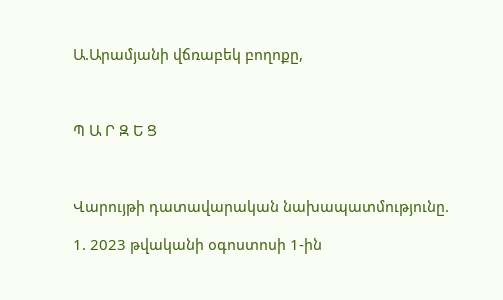Ա.Արամյանի վճռաբեկ բողոքը,



Պ Ա Ր Զ Ե Ց



Վարույթի դատավարական նախապատմությունը.

1. 2023 թվականի օգոստոսի 1-ին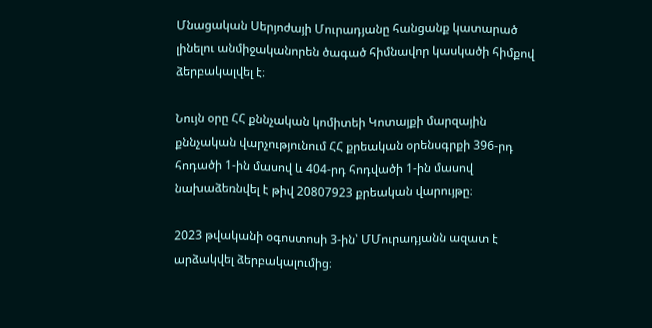Մնացական Սերյոժայի Մուրադյանը հանցանք կատարած լինելու անմիջականորեն ծագած հիմնավոր կասկածի հիմքով ձերբակալվել է։

Նույն օրը ՀՀ քննչական կոմիտեի Կոտայքի մարզային քննչական վարչությունում ՀՀ քրեական օրենսգրքի 396-րդ հոդածի 1-ին մասով և 404-րդ հոդվածի 1-ին մասով նախաձեռնվել է թիվ 20807923 քրեական վարույթը։

2023 թվականի օգոստոսի 3-ին՝ ՄՄուրադյանն ազատ է արձակվել ձերբակալումից։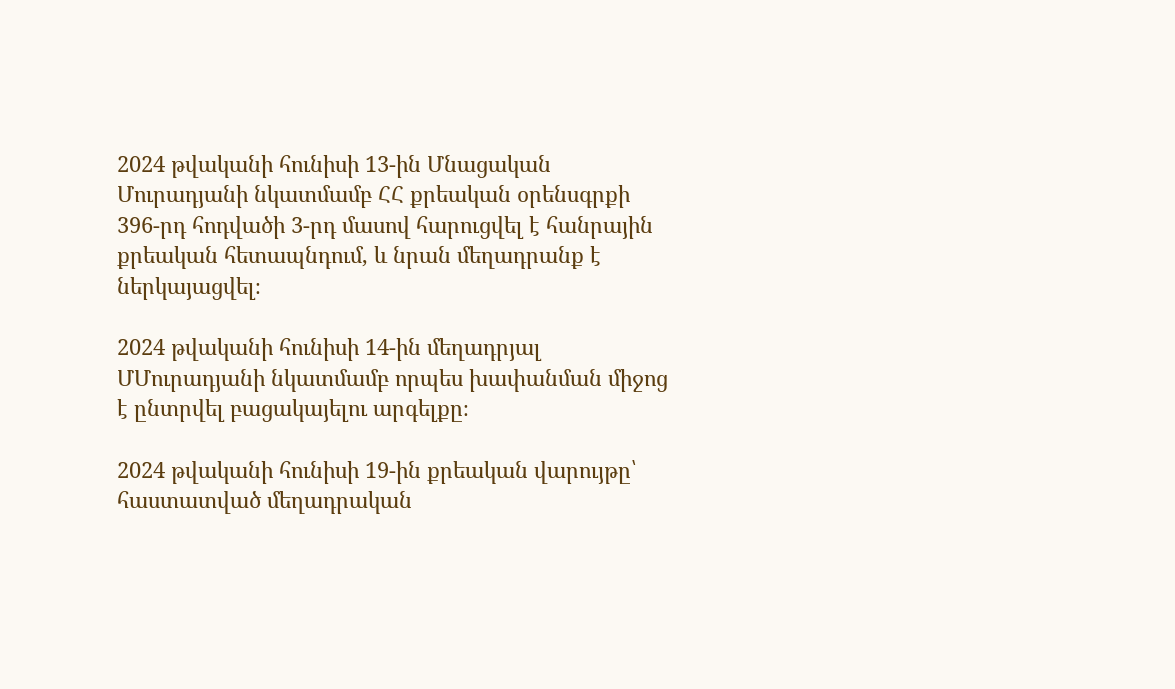2024 թվականի հունիսի 13-ին Մնացական Մուրադյանի նկատմամբ ՀՀ քրեական օրենսգրքի 396-րդ հոդվածի 3-րդ մասով հարուցվել է հանրային քրեական հետապնդում, և նրան մեղադրանք է ներկայացվել։

2024 թվականի հունիսի 14-ին մեղադրյալ ՄՄուրադյանի նկատմամբ որպես խափանման միջոց է ընտրվել բացակայելու արգելքը։

2024 թվականի հունիսի 19-ին քրեական վարույթը՝ հաստատված մեղադրական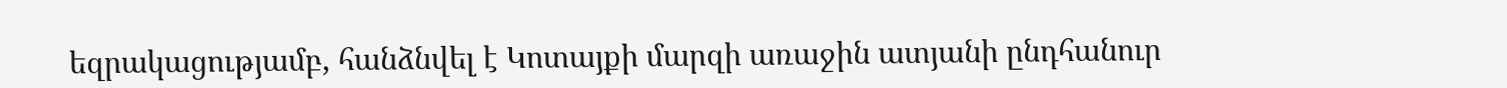եզրակացությամբ, հանձնվել է Կոտայքի մարզի առաջին ատյանի ընդհանուր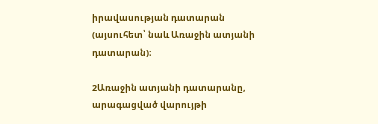իրավասության դատարան (այսուհետ՝ նաև Առաջին ատյանի դատարան)։

2Առաջին ատյանի դատարանը, արագացված վարույթի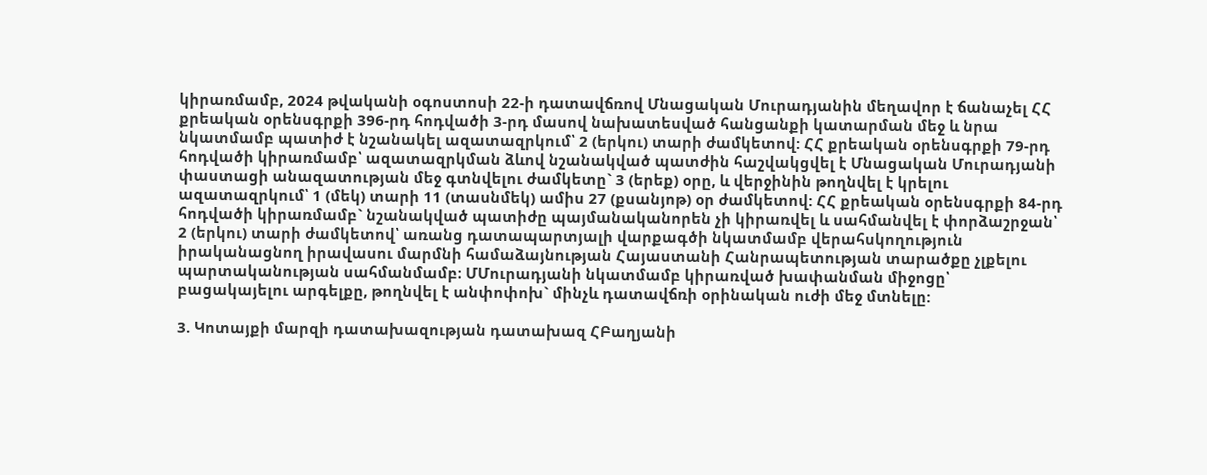կիրառմամբ, 2024 թվականի օգոստոսի 22-ի դատավճռով Մնացական Մուրադյանին մեղավոր է ճանաչել ՀՀ քրեական օրենսգրքի 396-րդ հոդվածի 3-րդ մասով նախատեսված հանցանքի կատարման մեջ և նրա նկատմամբ պատիժ է նշանակել ազատազրկում՝ 2 (երկու) տարի ժամկետով: ՀՀ քրեական օրենսգրքի 79-րդ հոդվածի կիրառմամբ՝ ազատազրկման ձևով նշանակված պատժին հաշվակցվել է Մնացական Մուրադյանի փաստացի անազատության մեջ գտնվելու ժամկետը` 3 (երեք) օրը, և վերջինին թողնվել է կրելու ազատազրկում՝ 1 (մեկ) տարի 11 (տասնմեկ) ամիս 27 (քսանյոթ) օր ժամկետով: ՀՀ քրեական օրենսգրքի 84-րդ հոդվածի կիրառմամբ` նշանակված պատիժը պայմանականորեն չի կիրառվել և սահմանվել է փորձաշրջան՝ 2 (երկու) տարի ժամկետով՝ առանց դատապարտյալի վարքագծի նկատմամբ վերահսկողություն իրականացնող իրավասու մարմնի համաձայնության Հայաստանի Հանրապետության տարածքը չլքելու պարտականության սահմանմամբ։ ՄՄուրադյանի նկատմամբ կիրառված խափանման միջոցը՝ բացակայելու արգելքը, թողնվել է անփոփոխ` մինչև դատավճռի օրինական ուժի մեջ մտնելը:

3. Կոտայքի մարզի դատախազության դատախազ ՀԲաղյանի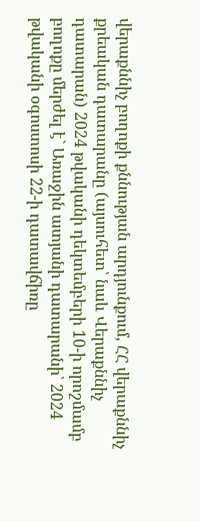վերաքննիչ բողոքի քննության արդյունքում, ՀՀ վերաքննիչ քրեական դատարանը (այսուհետ՝ նաև Վերաքննիչ դատարան) 2024 թվականի դեկտեմբերի 10-ի որոշմամբ բողոքը մերժել է` Առաջին ատյանի դատարանի՝ 2024 թվականի օգոստոսի 22-ի դատավճիռը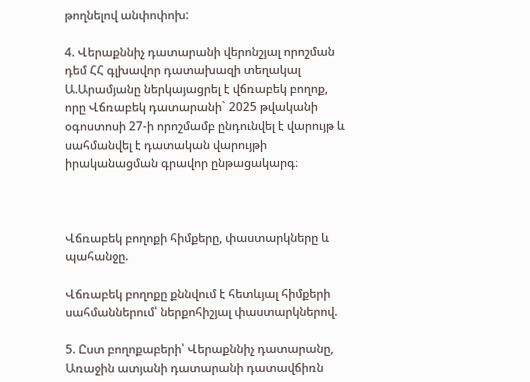թողնելով անփոփոխ:

4. Վերաքննիչ դատարանի վերոնշյալ որոշման դեմ ՀՀ գլխավոր դատախազի տեղակալ Ա.Արամյանը ներկայացրել է վճռաբեկ բողոք, որը Վճռաբեկ դատարանի` 2025 թվականի օգոստոսի 27-ի որոշմամբ ընդունվել է վարույթ և սահմանվել է դատական վարույթի իրականացման գրավոր ընթացակարգ։



Վճռաբեկ բողոքի հիմքերը, փաստարկները և պահանջը.

Վճռաբեկ բողոքը քննվում է հետևյալ հիմքերի սահմաններում՝ ներքոհիշյալ փաստարկներով.

5. Ըստ բողոքաբերի՝ Վերաքննիչ դատարանը, Առաջին ատյանի դատարանի դատավճիռն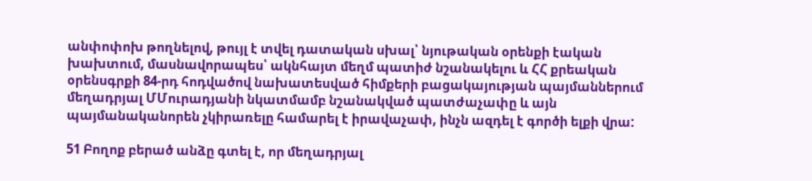անփոփոխ թողնելով, թույլ է տվել դատական սխալ՝ նյութական օրենքի էական խախտում, մասնավորապես՝ ակնհայտ մեղմ պատիժ նշանակելու և ՀՀ քրեական օրենսգրքի 84-րդ հոդվածով նախատեսված հիմքերի բացակայության պայմաններում մեղադրյալ ՄՄուրադյանի նկատմամբ նշանակված պատժաչափը և այն պայմանականորեն չկիրառելը համարել է իրավաչափ, ինչն ազդել է գործի ելքի վրա:

51 Բողոք բերած անձը գտել է, որ մեղադրյալ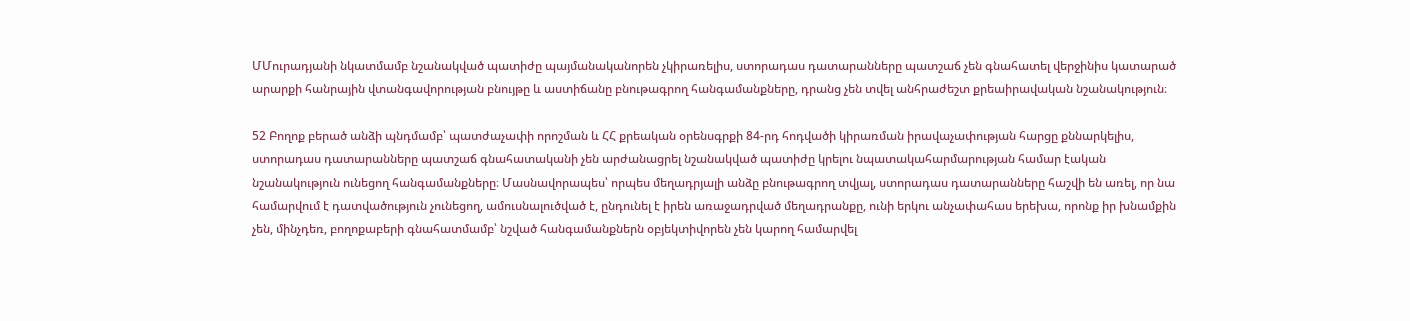ՄՄուրադյանի նկատմամբ նշանակված պատիժը պայմանականորեն չկիրառելիս, ստորադաս դատարանները պատշաճ չեն գնահատել վերջինիս կատարած արարքի հանրային վտանգավորության բնույթը և աստիճանը բնութագրող հանգամանքները, դրանց չեն տվել անհրաժեշտ քրեաիրավական նշանակություն։

52 Բողոք բերած անձի պնդմամբ՝ պատժաչափի որոշման և ՀՀ քրեական օրենսգրքի 84-րդ հոդվածի կիրառման իրավաչափության հարցը քննարկելիս, ստորադաս դատարանները պատշաճ գնահատականի չեն արժանացրել նշանակված պատիժը կրելու նպատակահարմարության համար էական նշանակություն ունեցող հանգամանքները։ Մասնավորապես՝ որպես մեղադրյալի անձը բնութագրող տվյալ, ստորադաս դատարանները հաշվի են առել, որ նա համարվում է դատվածություն չունեցող, ամուսնալուծված է, ընդունել է իրեն առաջադրված մեղադրանքը, ունի երկու անչափահաս երեխա, որոնք իր խնամքին չեն, մինչդեռ, բողոքաբերի գնահատմամբ՝ նշված հանգամանքներն օբյեկտիվորեն չեն կարող համարվել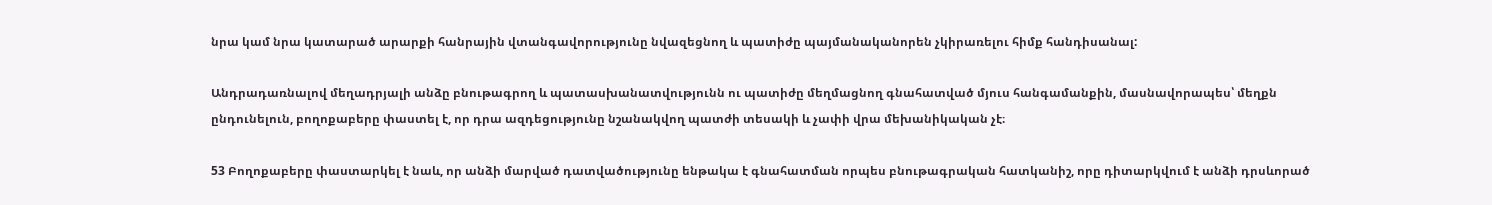նրա կամ նրա կատարած արարքի հանրային վտանգավորությունը նվազեցնող և պատիժը պայմանականորեն չկիրառելու հիմք հանդիսանալ:

Անդրադառնալով մեղադրյալի անձը բնութագրող և պատասխանատվությունն ու պատիժը մեղմացնող գնահատված մյուս հանգամանքին, մասնավորապես՝ մեղքն ընդունելուն, բողոքաբերը փաստել է, որ դրա ազդեցությունը նշանակվող պատժի տեսակի և չափի վրա մեխանիկական չէ։

53 Բողոքաբերը փաստարկել է նաև, որ անձի մարված դատվածությունը ենթակա է գնահատման որպես բնութագրական հատկանիշ, որը դիտարկվում է անձի դրսևորած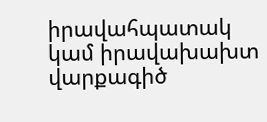իրավահպատակ կամ իրավախախտ վարքագիծ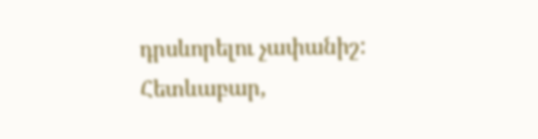դրսևորելու չափանիշ: Հետևաբար,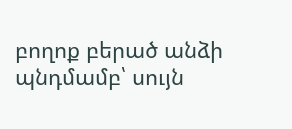բողոք բերած անձի պնդմամբ՝ սույն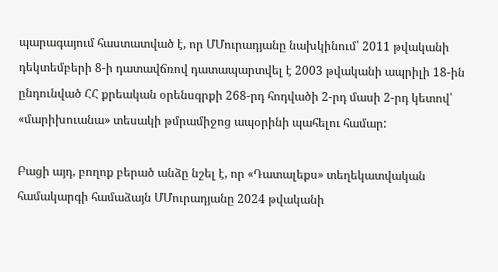պարագայում հաստատված է, որ ՄՄուրադյանը նախկինում՝ 2011 թվականի դեկտեմբերի 8-ի դատավճռով դատապարտվել է 2003 թվականի ապրիլի 18-ին ընդունված ՀՀ քրեական օրենսգրքի 268-րդ հոդվածի 2-րդ մասի 2-րդ կետով՝ «մարիխուանա» տեսակի թմրամիջոց ապօրինի պահելու համար:

Բացի այդ, բողոք բերած անձը նշել է, որ «Դատալեքս» տեղեկատվական համակարգի համաձայն ՄՄուրադյանը 2024 թվականի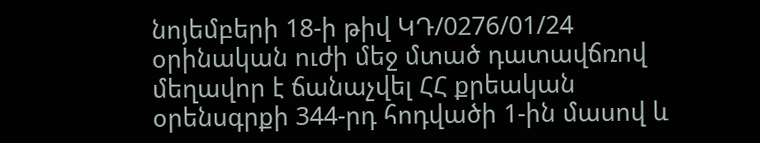նոյեմբերի 18-ի թիվ ԿԴ/0276/01/24 օրինական ուժի մեջ մտած դատավճռով մեղավոր է ճանաչվել ՀՀ քրեական օրենսգրքի 344-րդ հոդվածի 1-ին մասով և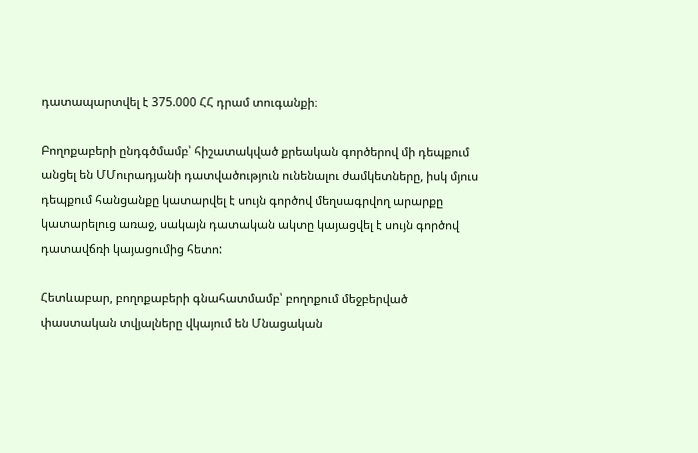դատապարտվել է 375.000 ՀՀ դրամ տուգանքի։

Բողոքաբերի ընդգծմամբ՝ հիշատակված քրեական գործերով մի դեպքում անցել են ՄՄուրադյանի դատվածություն ունենալու ժամկետները, իսկ մյուս դեպքում հանցանքը կատարվել է սույն գործով մեղսագրվող արարքը կատարելուց առաջ, սակայն դատական ակտը կայացվել է սույն գործով դատավճռի կայացումից հետո:

Հետևաբար, բողոքաբերի գնահատմամբ՝ բողոքում մեջբերված փաստական տվյալները վկայում են Մնացական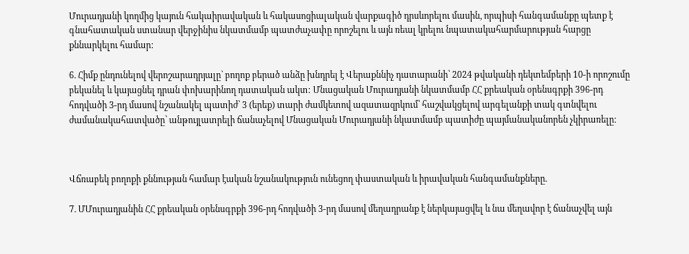Մուրադյանի կողմից կայուն հակաիրավական և հակասոցիալական վարքագիծ դրսևորելու մասին, որպիսի հանգամանքը պետք է գնահատական ստանար վերջինիս նկատմամբ պատժաչափը որոշելու և այն ռեալ կրելու նպատակահարմարության հարցը քննարկելու համար:

6. Հիմք ընդունելով վերոշարադրյալը` բողոք բերած անձը խնդրել է Վերաքննիչ դատարանի՝ 2024 թվականի դեկտեմբերի 10-ի որոշումը բեկանել և կայացնել դրան փոխարինող դատական ակտ: Մնացական Մուրադյանի նկատմամբ ՀՀ քրեական օրենսգրքի 396-րդ հոդվածի 3-րդ մասով նշանակել պատիժ՝ 3 (երեք) տարի ժամկետով ազատազրկում՝ հաշվակցելով արգելանքի տակ գտնվելու ժամանակահատվածը՝ անթույլատրելի ճանաչելով Մնացական Մուրադյանի նկատմամբ պատիժը պայմանականորեն չկիրառելը։



Վճռաբեկ բողոքի քննության համար էական նշանակություն ունեցող փաստական և իրավական հանգամանքները.

7. ՄՄուրադյանին ՀՀ քրեական օրենսգրքի 396-րդ հոդվածի 3-րդ մասով մեղադրանք է ներկայացվել և նա մեղավոր է ճանաչվել այն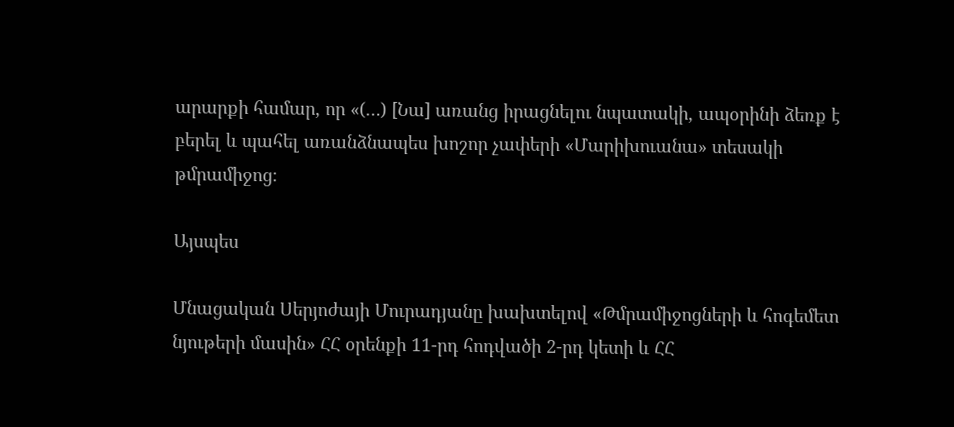արարքի համար, որ «(…) [Նա] առանց իրացնելու նպատակի, ապօրինի ձեռք է բերել և պահել առանձնապես խոշոր չափերի «Մարիխուանա» տեսակի թմրամիջոց։

Այսպես

Մնացական Սերյոժայի Մուրադյանը խախտելով «Թմրամիջոցների և հոգեմետ նյութերի մասին» ՀՀ օրենքի 11-րդ հոդվածի 2-րդ կետի և ՀՀ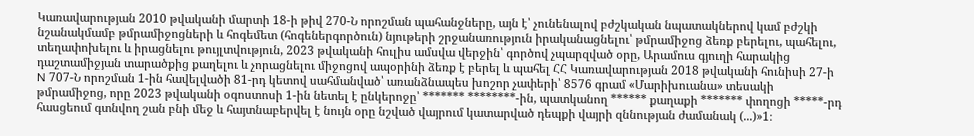Կառավարության 2010 թվականի մարտի 18-ի թիվ 270-Ն որոշման պահանջները, այն է՝ չունենալով բժշկական նպատակներով կամ բժշկի նշանակմամբ թմրամիջոցների և հոգեմետ (հոգեներգործուն) նյութերի շրջանառություն իրականացնելու՝ թմրամիջոց ձեռք բերելու, պահելու, տեղափոխելու և իրացնելու թույլտվություն, 2023 թվականի հուլիս ամսվա վերջին՝ գործով չպարզված օրը, Արամուս գյուղի հարակից դաշտամիջյան տարածքից քաղելու և չորացնելու միջոցով ապօրինի ձեռք է բերել և պահել ՀՀ Կառավարության 2018 թվականի հունիսի 27-ի N 707-Ն որոշման 1-ին հավելվածի 81-րդ կետով սահմանված՝ առանձնապես խոշոր չափերի՝ 8576 գրամ «Մարիխուանա» տեսակի թմրամիջոց, որը 2023 թվականի օգոստոսի 1-ին նետել է ընկերոջը՝ ******* ********-ին, պատկանող ****** քաղաքի ******* փողոցի *****-րդ հասցեում գտնվող շան բնի մեջ և հայտնաբերվել է նույն օրը նշված վայրում կատարված դեպքի վայրի զննության ժամանակ (...)»1։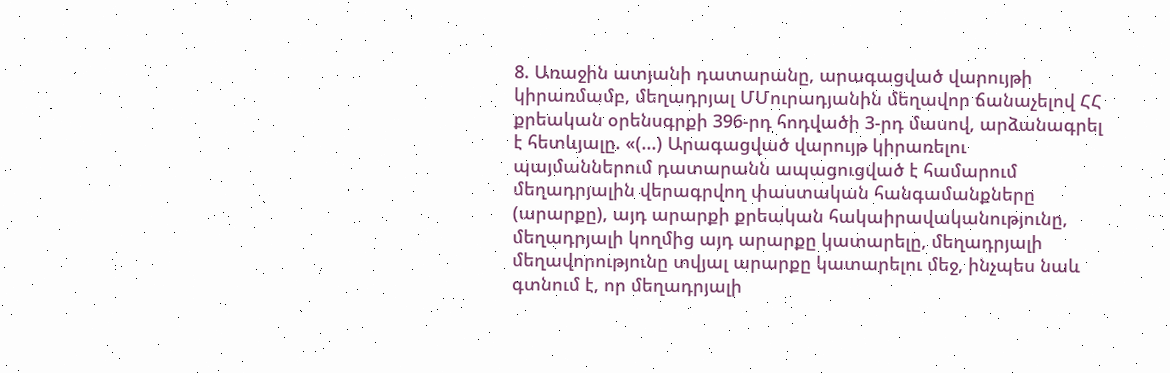8. Առաջին ատյանի դատարանը, արագացված վարույթի կիրառմամբ, մեղադրյալ ՄՄուրադյանին մեղավոր ճանաչելով ՀՀ քրեական օրենսգրքի 396-րդ հոդվածի 3-րդ մասով, արձանագրել է հետևյալը. «(...) Արագացված վարույթ կիրառելու պայմաններում դատարանն ապացուցված է համարում մեղադրյալին վերագրվող փաստական հանգամանքները (արարքը), այդ արարքի քրեական հակաիրավականությունը, մեղադրյալի կողմից այդ արարքը կատարելը, մեղադրյալի մեղավորությունը տվյալ արարքը կատարելու մեջ, ինչպես նաև գտնում է, որ մեղադրյալի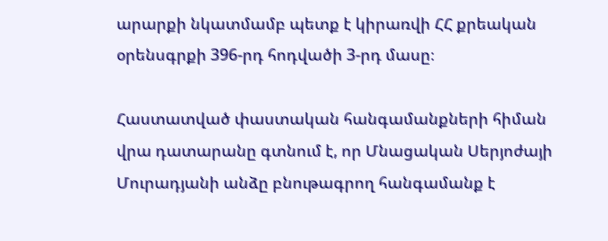արարքի նկատմամբ պետք է կիրառվի ՀՀ քրեական օրենսգրքի 396-րդ հոդվածի 3-րդ մասը։

Հաստատված փաստական հանգամանքների հիման վրա դատարանը գտնում է, որ Մնացական Սերյոժայի Մուրադյանի անձը բնութագրող հանգամանք է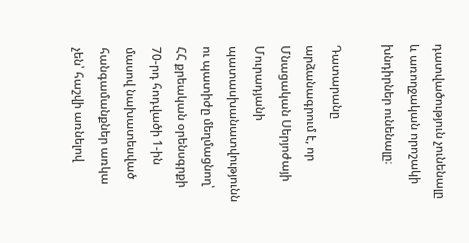դատվածություն չունենալը և առողջական որոշակի խնդիրներ ունենալը։

Դատարանը արձանագրում է, որ Մնացական Սերյոժայի Մուրադյանի պատասխանատվությունն ու պատիժը մեղմացնող՝ ՀՀ քրեական օրենսգրքի 70-րդ հոդվածի 1-ին մասով նախատեսված հանգամանքներ առկա չեն՝ հաշվի առնելով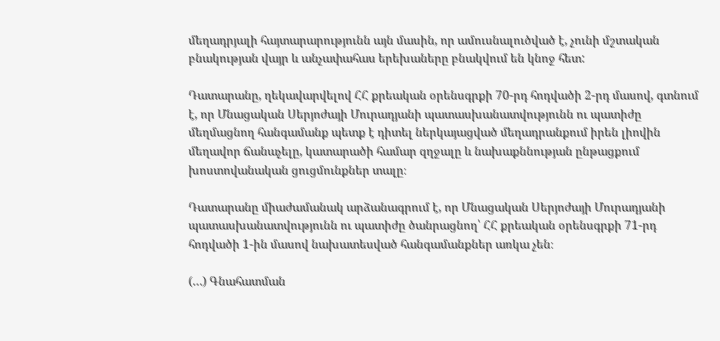մեղադրյալի հայտարարությունն այն մասին, որ ամուսնալուծված է, չունի մշտական բնակության վայր և անչափահաս երեխաները բնակվում են կնոջ հետ:

Դատարանը, ղեկավարվելով ՀՀ քրեական օրենսգրքի 70-րդ հոդվածի 2-րդ մասով, գտնում է, որ Մնացական Սերյոժայի Մուրադյանի պատասխանատվությունն ու պատիժը մեղմացնող հանգամանք պետք է դիտել ներկայացված մեղադրանքում իրեն լիովին մեղավոր ճանաչելը, կատարածի համար զղջալը և նախաքննության ընթացքում խոստովանական ցուցմունքներ տալը։

Դատարանը միաժամանակ արձանագրում է, որ Մնացական Սերյոժայի Մուրադյանի պատասխանատվությունն ու պատիժը ծանրացնող՝ ՀՀ քրեական օրենսգրքի 71-րդ հոդվածի 1-ին մասով նախատեսված հանգամանքներ առկա չեն։

(…) Գնահատման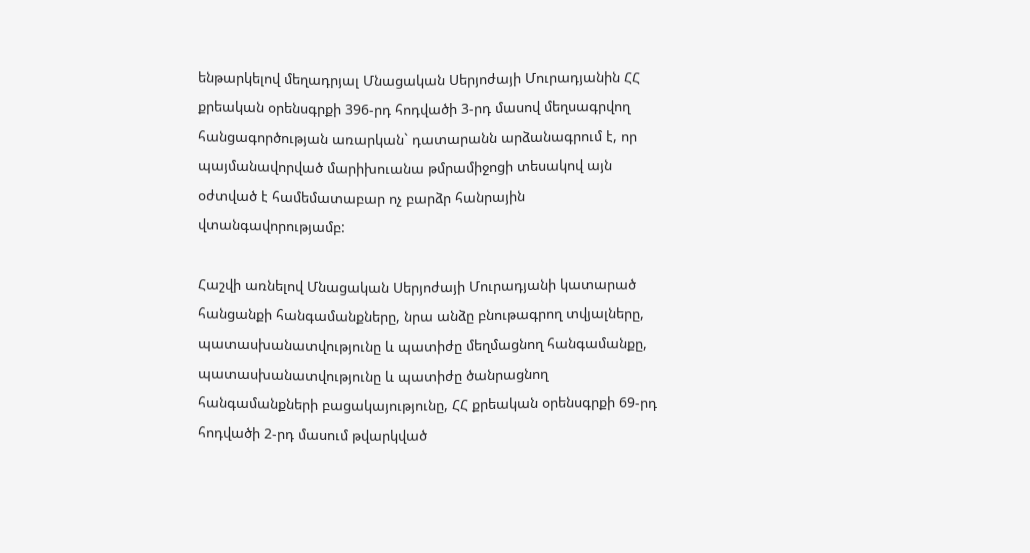ենթարկելով մեղադրյալ Մնացական Սերյոժայի Մուրադյանին ՀՀ քրեական օրենսգրքի 396-րդ հոդվածի 3-րդ մասով մեղսագրվող հանցագործության առարկան` դատարանն արձանագրում է, որ պայմանավորված մարիխուանա թմրամիջոցի տեսակով այն օժտված է համեմատաբար ոչ բարձր հանրային վտանգավորությամբ:

Հաշվի առնելով Մնացական Սերյոժայի Մուրադյանի կատարած հանցանքի հանգամանքները, նրա անձը բնութագրող տվյալները, պատասխանատվությունը և պատիժը մեղմացնող հանգամանքը, պատասխանատվությունը և պատիժը ծանրացնող հանգամանքների բացակայությունը, ՀՀ քրեական օրենսգրքի 69-րդ հոդվածի 2-րդ մասում թվարկված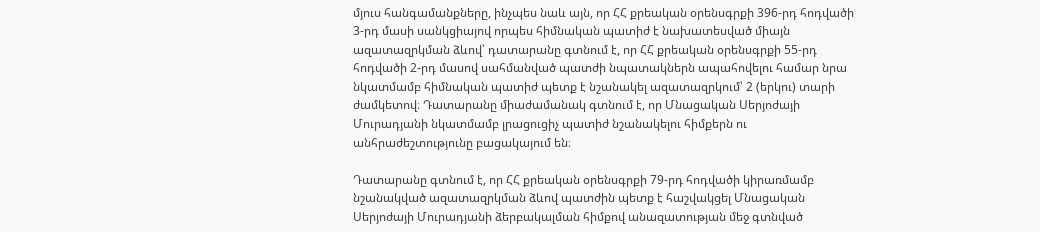մյուս հանգամանքները, ինչպես նաև այն, որ ՀՀ քրեական օրենսգրքի 396-րդ հոդվածի 3-րդ մասի սանկցիայով որպես հիմնական պատիժ է նախատեսված միայն ազատազրկման ձևով՝ դատարանը գտնում է, որ ՀՀ քրեական օրենսգրքի 55-րդ հոդվածի 2-րդ մասով սահմանված պատժի նպատակներն ապահովելու համար նրա նկատմամբ հիմնական պատիժ պետք է նշանակել ազատազրկում՝ 2 (երկու) տարի ժամկետով։ Դատարանը միաժամանակ գտնում է, որ Մնացական Սերյոժայի Մուրադյանի նկատմամբ լրացուցիչ պատիժ նշանակելու հիմքերն ու անհրաժեշտությունը բացակայում են։

Դատարանը գտնում է, որ ՀՀ քրեական օրենսգրքի 79-րդ հոդվածի կիրառմամբ նշանակված ազատազրկման ձևով պատժին պետք է հաշվակցել Մնացական Սերյոժայի Մուրադյանի ձերբակալման հիմքով անազատության մեջ գտնված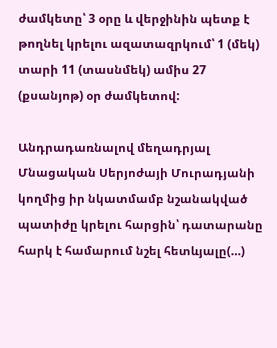ժամկետը՝ 3 օրը և վերջինին պետք է թողնել կրելու ազատազրկում՝ 1 (մեկ) տարի 11 (տասնմեկ) ամիս 27 (քսանյոթ) օր ժամկետով:

Անդրադառնալով մեղադրյալ Մնացական Սերյոժայի Մուրադյանի կողմից իր նկատմամբ նշանակված պատիժը կրելու հարցին՝ դատարանը հարկ է համարում նշել հետևյալը(…)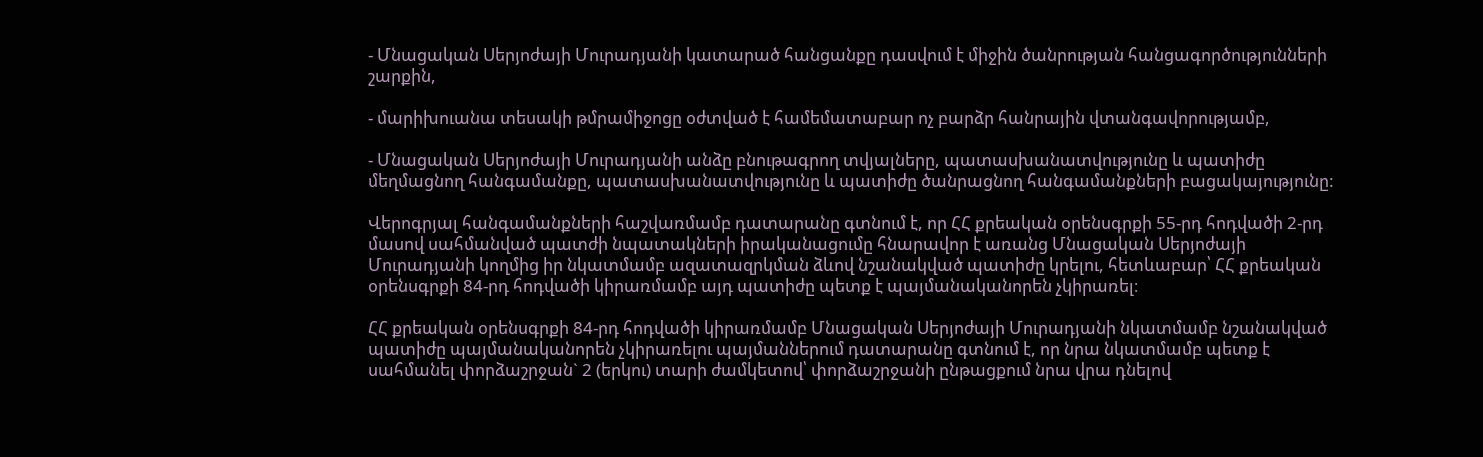- Մնացական Սերյոժայի Մուրադյանի կատարած հանցանքը դասվում է միջին ծանրության հանցագործությունների շարքին,

- մարիխուանա տեսակի թմրամիջոցը օժտված է համեմատաբար ոչ բարձր հանրային վտանգավորությամբ,

- Մնացական Սերյոժայի Մուրադյանի անձը բնութագրող տվյալները, պատասխանատվությունը և պատիժը մեղմացնող հանգամանքը, պատասխանատվությունը և պատիժը ծանրացնող հանգամանքների բացակայությունը:

Վերոգրյալ հանգամանքների հաշվառմամբ դատարանը գտնում է, որ ՀՀ քրեական օրենսգրքի 55-րդ հոդվածի 2-րդ մասով սահմանված պատժի նպատակների իրականացումը հնարավոր է առանց Մնացական Սերյոժայի Մուրադյանի կողմից իր նկատմամբ ազատազրկման ձևով նշանակված պատիժը կրելու, հետևաբար՝ ՀՀ քրեական օրենսգրքի 84-րդ հոդվածի կիրառմամբ այդ պատիժը պետք է պայմանականորեն չկիրառել։

ՀՀ քրեական օրենսգրքի 84-րդ հոդվածի կիրառմամբ Մնացական Սերյոժայի Մուրադյանի նկատմամբ նշանակված պատիժը պայմանականորեն չկիրառելու պայմաններում դատարանը գտնում է, որ նրա նկատմամբ պետք է սահմանել փորձաշրջան` 2 (երկու) տարի ժամկետով՝ փորձաշրջանի ընթացքում նրա վրա դնելով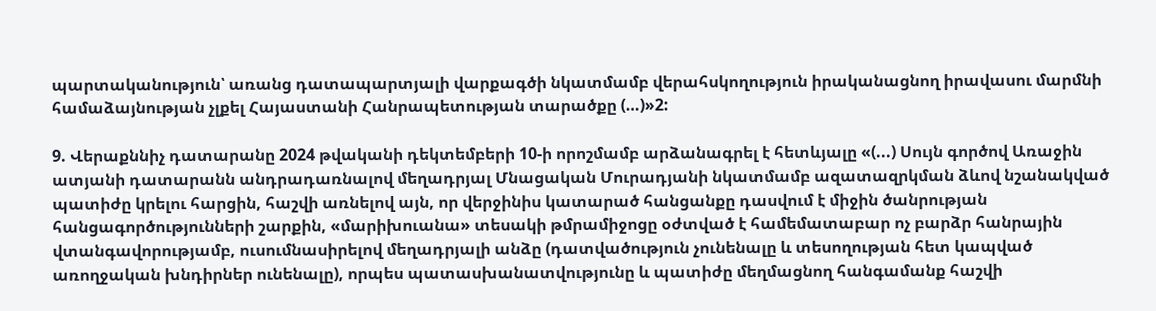պարտականություն՝ առանց դատապարտյալի վարքագծի նկատմամբ վերահսկողություն իրականացնող իրավասու մարմնի համաձայնության չլքել Հայաստանի Հանրապետության տարածքը (…)»2:

9. Վերաքննիչ դատարանը 2024 թվականի դեկտեմբերի 10-ի որոշմամբ արձանագրել է հետևյալը «(...) Սույն գործով Առաջին ատյանի դատարանն անդրադառնալով մեղադրյալ Մնացական Մուրադյանի նկատմամբ ազատազրկման ձևով նշանակված պատիժը կրելու հարցին, հաշվի առնելով այն, որ վերջինիս կատարած հանցանքը դասվում է միջին ծանրության հանցագործությունների շարքին, «մարիխուանա» տեսակի թմրամիջոցը օժտված է համեմատաբար ոչ բարձր հանրային վտանգավորությամբ, ուսումնասիրելով մեղադրյալի անձը (դատվածություն չունենալը և տեսողության հետ կապված առողջական խնդիրներ ունենալը), որպես պատասխանատվությունը և պատիժը մեղմացնող հանգամանք հաշվի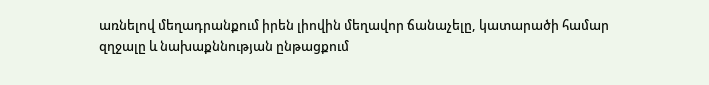առնելով մեղադրանքում իրեն լիովին մեղավոր ճանաչելը, կատարածի համար զղջալը և նախաքննության ընթացքում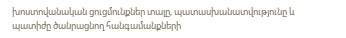խոստովանական ցուցմունքներ տալը, պատասխանատվությունը և պատիժը ծանրացնող հանգամանքների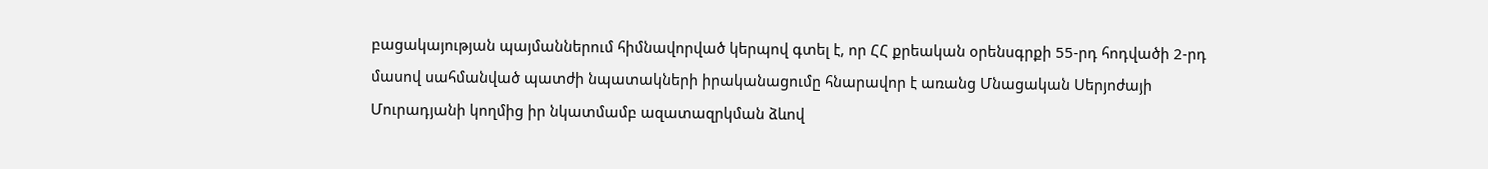բացակայության պայմաններում հիմնավորված կերպով գտել է, որ ՀՀ քրեական օրենսգրքի 55-րդ հոդվածի 2-րդ մասով սահմանված պատժի նպատակների իրականացումը հնարավոր է առանց Մնացական Սերյոժայի Մուրադյանի կողմից իր նկատմամբ ազատազրկման ձևով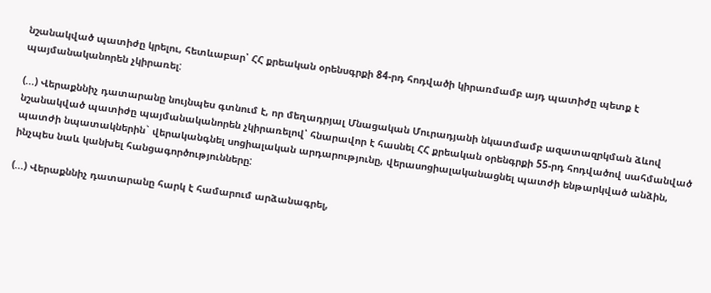նշանակված պատիժը կրելու, հետևաբար՝ ՀՀ քրեական օրենսգրքի 84-րդ հոդվածի կիրառմամբ այդ պատիժը պետք է պայմանականորեն չկիրառել:

(...) Վերաքննիչ դատարանը նույնպես գտնում է, որ մեղադրյալ Մնացական Մուրադյանի նկատմամբ ազատազրկման ձևով նշանակված պատիժը պայմանականորեն չկիրառելով՝ հնարավոր է հասնել ՀՀ քրեական օրենգրքի 55-րդ հոդվածով սահմանված պատժի նպատակներին` վերականգնել սոցիալական արդարությունը, վերասոցիալականացնել պատժի ենթարկված անձին, ինչպես նաև կանխել հանցագործությունները:

(...) Վերաքննիչ դատարանը հարկ է համարում արձանագրել,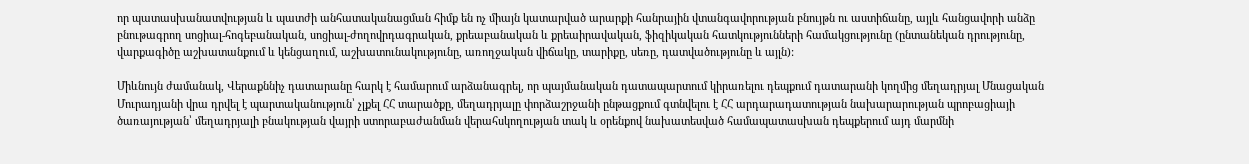որ պատասխանատվության և պատժի անհատականացման հիմք են ոչ միայն կատարված արարքի հանրային վտանգավորության բնույթն ու աստիճանը, այլև հանցավորի անձը բնութագրող սոցիալ-հոգեբանական, սոցիալ-ժողովրդագրական, քրեաբանական և քրեաիրավական, ֆիզիկական հատկությունների համակցությունը (ընտանեկան դրությունը, վարքագիծը աշխատանքում և կենցաղում, աշխատունակությունը, առողջական վիճակը, տարիքը, սեռը, դատվածությունը և այլն):

Միևնույն ժամանակ, Վերաքննիչ դատարանը հարկ է համարում արձանագրել, որ պայմանական դատապարտում կիրառելու դեպքում դատարանի կողմից մեղադրյալ Մնացական Մուրադյանի վրա դրվել է պարտականություն՝ չլքել ՀՀ տարածքը, մեղադրյալը փորձաշրջանի ընթացքում գտնվելու է ՀՀ արդարադատության նախարարության պրոբացիայի ծառայության՝ մեղադրյալի բնակության վայրի ստորաբաժանման վերահսկողության տակ և օրենքով նախատեսված համապատասխան դեպքերում այդ մարմնի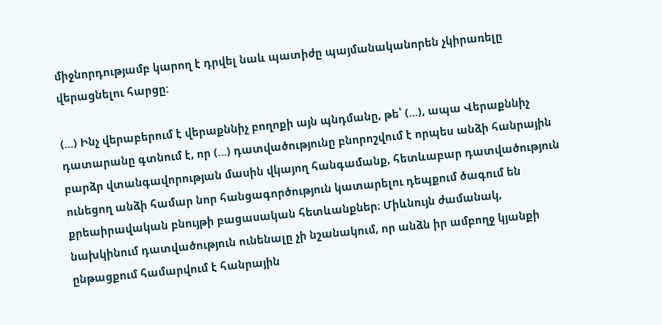միջնորդությամբ կարող է դրվել նաև պատիժը պայմանականորեն չկիրառելը վերացնելու հարցը:

(...) Ինչ վերաբերում է վերաքննիչ բողոքի այն պնդմանը, թե՝ (...), ապա Վերաքննիչ դատարանը գտնում է, որ (...) դատվածությունը բնորոշվում է որպես անձի հանրային բարձր վտանգավորության մասին վկայող հանգամանք, հետևաբար դատվածություն ունեցող անձի համար նոր հանցագործություն կատարելու դեպքում ծագում են քրեաիրավական բնույթի բացասական հետևանքներ։ Միևնույն ժամանակ, նախկինում դատվածություն ունենալը չի նշանակում, որ անձն իր ամբողջ կյանքի ընթացքում համարվում է հանրային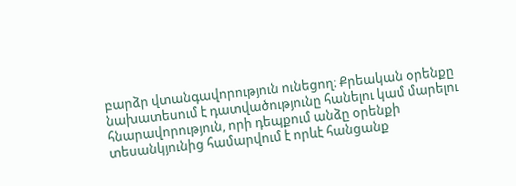բարձր վտանգավորություն ունեցող։ Քրեական օրենքը նախատեսում է դատվածությունը հանելու կամ մարելու հնարավորություն, որի դեպքում անձը օրենքի տեսանկյունից համարվում է որևէ հանցանք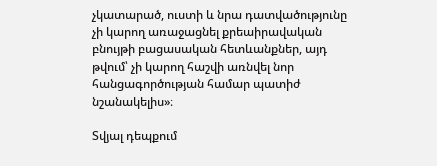չկատարած, ուստի և նրա դատվածությունը չի կարող առաջացնել քրեաիրավական բնույթի բացասական հետևանքներ, այդ թվում՝ չի կարող հաշվի առնվել նոր հանցագործության համար պատիժ նշանակելիս»։

Տվյալ դեպքում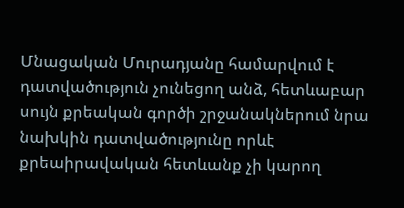Մնացական Մուրադյանը համարվում է դատվածություն չունեցող անձ, հետևաբար սույն քրեական գործի շրջանակներում նրա նախկին դատվածությունը որևէ քրեաիրավական հետևանք չի կարող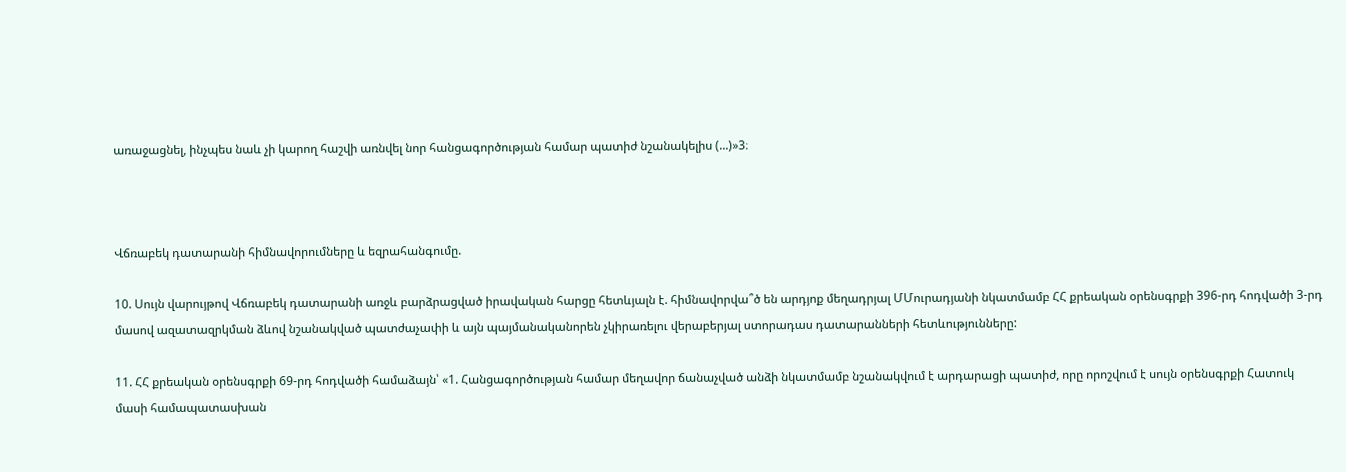առաջացնել, ինչպես նաև չի կարող հաշվի առնվել նոր հանցագործության համար պատիժ նշանակելիս (...)»3։



Վճռաբեկ դատարանի հիմնավորումները և եզրահանգումը.

10. Սույն վարույթով Վճռաբեկ դատարանի առջև բարձրացված իրավական հարցը հետևյալն է. հիմնավորվա՞ծ են արդյոք մեղադրյալ ՄՄուրադյանի նկատմամբ ՀՀ քրեական օրենսգրքի 396-րդ հոդվածի 3-րդ մասով ազատազրկման ձևով նշանակված պատժաչափի և այն պայմանականորեն չկիրառելու վերաբերյալ ստորադաս դատարանների հետևությունները:

11. ՀՀ քրեական օրենսգրքի 69-րդ հոդվածի համաձայն՝ «1. Հանցագործության համար մեղավոր ճանաչված անձի նկատմամբ նշանակվում է արդարացի պատիժ, որը որոշվում է սույն օրենսգրքի Հատուկ մասի համապատասխան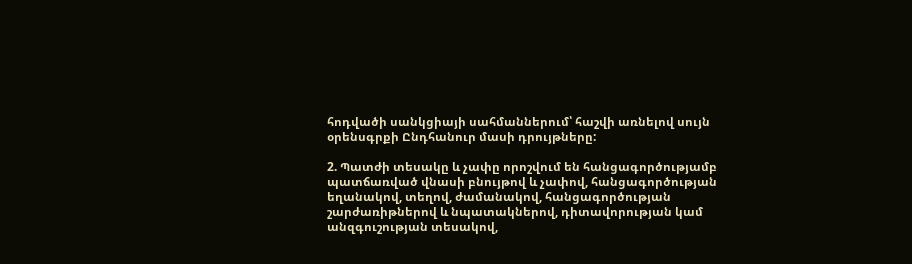հոդվածի սանկցիայի սահմաններում՝ հաշվի առնելով սույն օրենսգրքի Ընդհանուր մասի դրույթները:

2. Պատժի տեսակը և չափը որոշվում են հանցագործությամբ պատճառված վնասի բնույթով և չափով, հանցագործության եղանակով, տեղով, ժամանակով, հանցագործության շարժառիթներով և նպատակներով, դիտավորության կամ անզգուշության տեսակով,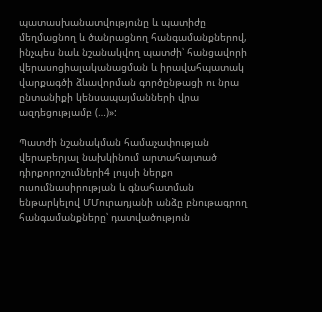պատասխանատվությունը և պատիժը մեղմացնող և ծանրացնող հանգամանքներով, ինչպես նաև նշանակվող պատժի՝ հանցավորի վերասոցիալականացման և իրավահպատակ վարքագծի ձևավորման գործընթացի ու նրա ընտանիքի կենսապայմանների վրա ազդեցությամբ (…)»:

Պատժի նշանակման համաչափության վերաբերյալ նախկինում արտահայտած դիրքորոշումների4 լույսի ներքո ուսումնասիրության և գնահատման ենթարկելով ՄՄուրադյանի անձը բնութագրող հանգամանքները՝ դատվածություն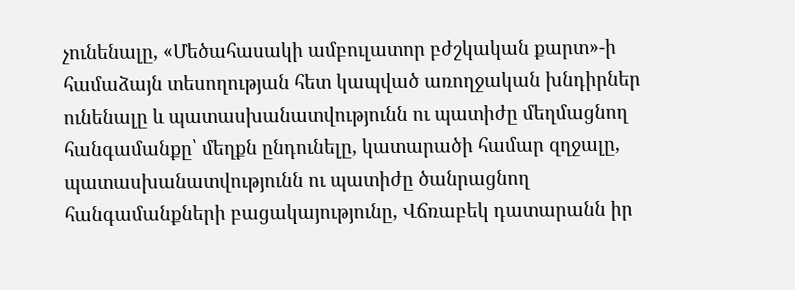չունենալը, «Մեծահասակի ամբուլատոր բժշկական քարտ»-ի համաձայն տեսողության հետ կապված առողջական խնդիրներ ունենալը և պատասխանատվությունն ու պատիժը մեղմացնող հանգամանքը՝ մեղքն ընդունելը, կատարածի համար զղջալը, պատասխանատվությունն ու պատիժը ծանրացնող հանգամանքների բացակայությունը, Վճռաբեկ դատարանն իր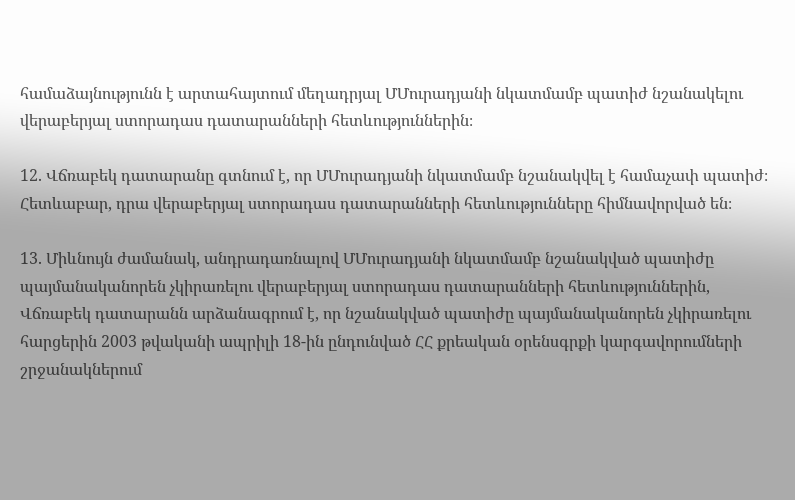համաձայնությունն է արտահայտում մեղադրյալ ՄՄուրադյանի նկատմամբ պատիժ նշանակելու վերաբերյալ ստորադաս դատարանների հետևություններին։

12. Վճռաբեկ դատարանը գտնում է, որ ՄՄուրադյանի նկատմամբ նշանակվել է համաչափ պատիժ։ Հետևաբար, դրա վերաբերյալ ստորադաս դատարանների հետևությունները հիմնավորված են։

13. Միևնույն ժամանակ, անդրադառնալով ՄՄուրադյանի նկատմամբ նշանակված պատիժը պայմանականորեն չկիրառելու վերաբերյալ ստորադաս դատարանների հետևություններին, Վճռաբեկ դատարանն արձանագրում է, որ նշանակված պատիժը պայմանականորեն չկիրառելու հարցերին 2003 թվականի ապրիլի 18-ին ընդունված ՀՀ քրեական օրենսգրքի կարգավորումների շրջանակներում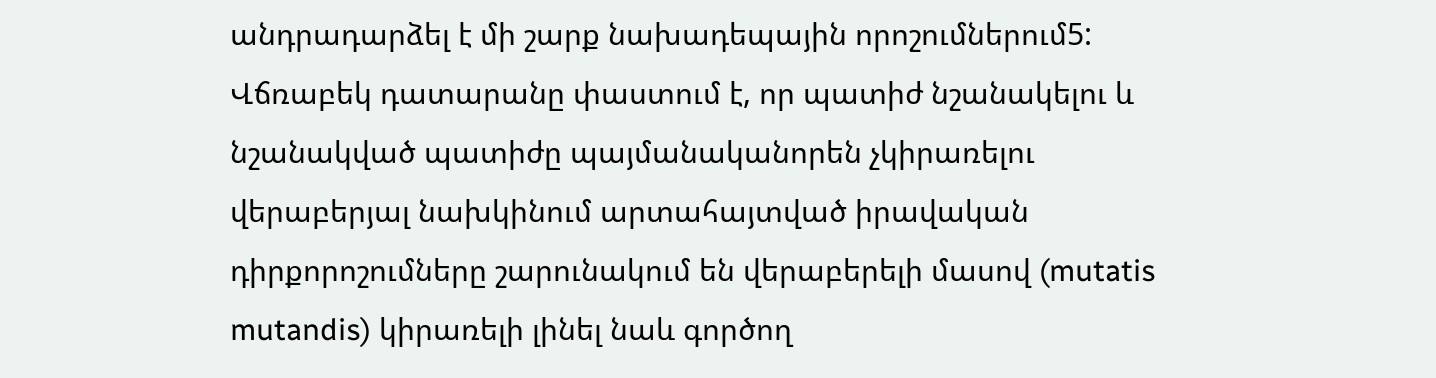անդրադարձել է մի շարք նախադեպային որոշումներում5: Վճռաբեկ դատարանը փաստում է, որ պատիժ նշանակելու և նշանակված պատիժը պայմանականորեն չկիրառելու վերաբերյալ նախկինում արտահայտված իրավական դիրքորոշումները շարունակում են վերաբերելի մասով (mutatis mutandis) կիրառելի լինել նաև գործող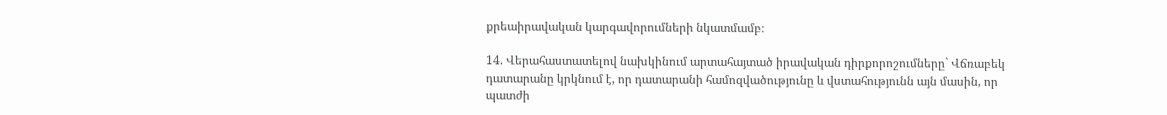քրեաիրավական կարգավորումների նկատմամբ։

14. Վերահաստատելով նախկինում արտահայտած իրավական դիրքորոշումները` Վճռաբեկ դատարանը կրկնում է, որ դատարանի համոզվածությունը և վստահությունն այն մասին, որ պատժի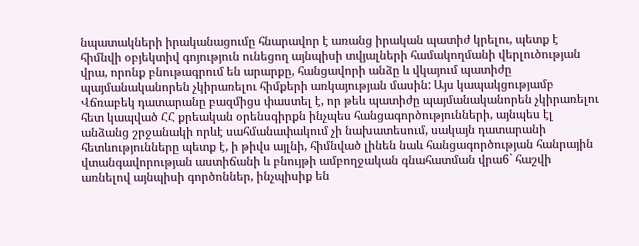նպատակների իրականացումը հնարավոր է առանց իրական պատիժ կրելու, պետք է հիմնվի օբյեկտիվ գոյություն ունեցող այնպիսի տվյալների համակողմանի վերլուծության վրա, որոնք բնութագրում են արարքը, հանցավորի անձը և վկայում պատիժը պայմանականորեն չկիրառելու հիմքերի առկայության մասին: Այս կապակցությամբ Վճռաբեկ դատարանը բազմիցս փաստել է, որ թեև պատիժը պայմանականորեն չկիրառելու հետ կապված ՀՀ քրեական օրենսգիրքն ինչպես հանցագործությունների, այնպես էլ անձանց շրջանակի որևէ սահմանափակում չի նախատեսում, սակայն դատարանի հետևությունները պետք է, ի թիվս այլնի, հիմնված լինեն նաև հանցագործության հանրային վտանգավորության աստիճանի և բնույթի ամբողջական գնահատման վրա6` հաշվի առնելով այնպիսի գործոններ, ինչպիսիք են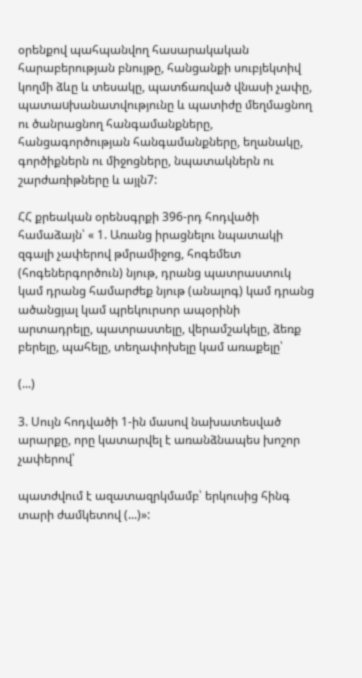օրենքով պահպանվող հասարակական հարաբերության բնույթը, հանցանքի սուբյեկտիվ կողմի ձևը և տեսակը, պատճառված վնասի չափը, պատաuխանատվությունը և պատիժը մեղմացնող ու ծանրացնող հանգամանքները, հանցագործության հանգամանքները, եղանակը, գործիքներն ու միջոցները, նպատակներն ու շարժառիթները և այլն7:

ՀՀ քրեական օրենսգրքի 396-րդ հոդվածի համաձայն՝ « 1. Առանց իրացնելու նպատակի զգալի չափերով թմրամիջոց, հոգեմետ (հոգեներգործուն) նյութ, դրանց պատրաստուկ կամ դրանց համարժեք նյութ (անալոգ) կամ դրանց ածանցյալ կամ պրեկուրսոր ապօրինի արտադրելը, պատրաստելը, վերամշակելը, ձեռք բերելը, պահելը, տեղափոխելը կամ առաքելը՝

(...)

3. Սույն հոդվածի 1-ին մասով նախատեսված արարքը, որը կատարվել է առանձնապես խոշոր չափերով՝

պատժվում է ազատազրկմամբ՝ երկուսից հինգ տարի ժամկետով (...)»: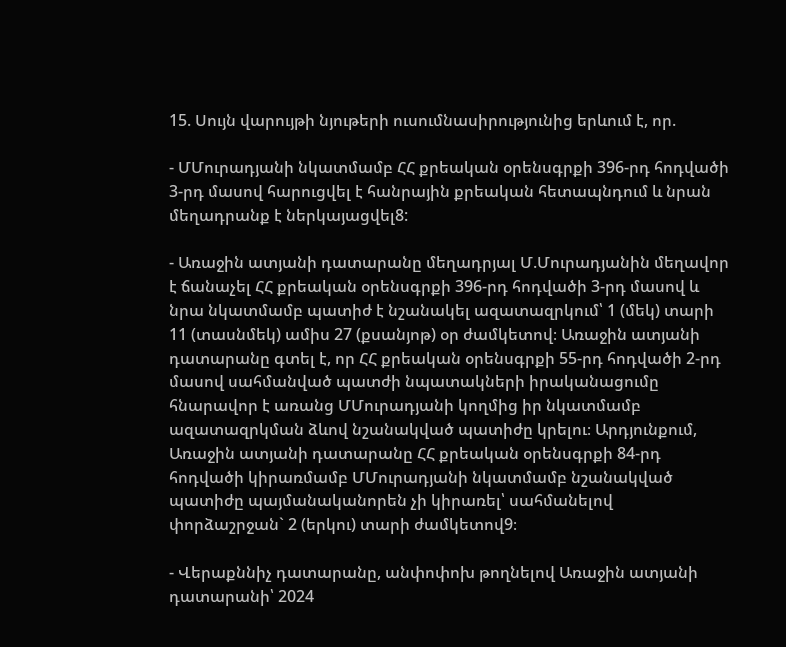15. Սույն վարույթի նյութերի ուսումնասիրությունից երևում է, որ.

- ՄՄուրադյանի նկատմամբ ՀՀ քրեական օրենսգրքի 396-րդ հոդվածի 3-րդ մասով հարուցվել է հանրային քրեական հետապնդում և նրան մեղադրանք է ներկայացվել8:

- Առաջին ատյանի դատարանը մեղադրյալ Մ.Մուրադյանին մեղավոր է ճանաչել ՀՀ քրեական օրենսգրքի 396-րդ հոդվածի 3-րդ մասով և նրա նկատմամբ պատիժ է նշանակել ազատազրկում՝ 1 (մեկ) տարի 11 (տասնմեկ) ամիս 27 (քսանյոթ) օր ժամկետով։ Առաջին ատյանի դատարանը գտել է, որ ՀՀ քրեական օրենսգրքի 55-րդ հոդվածի 2-րդ մասով սահմանված պատժի նպատակների իրականացումը հնարավոր է առանց ՄՄուրադյանի կողմից իր նկատմամբ ազատազրկման ձևով նշանակված պատիժը կրելու։ Արդյունքում, Առաջին ատյանի դատարանը ՀՀ քրեական օրենսգրքի 84-րդ հոդվածի կիրառմամբ ՄՄուրադյանի նկատմամբ նշանակված պատիժը պայմանականորեն չի կիրառել՝ սահմանելով փորձաշրջան` 2 (երկու) տարի ժամկետով9։

- Վերաքննիչ դատարանը, անփոփոխ թողնելով Առաջին ատյանի դատարանի՝ 2024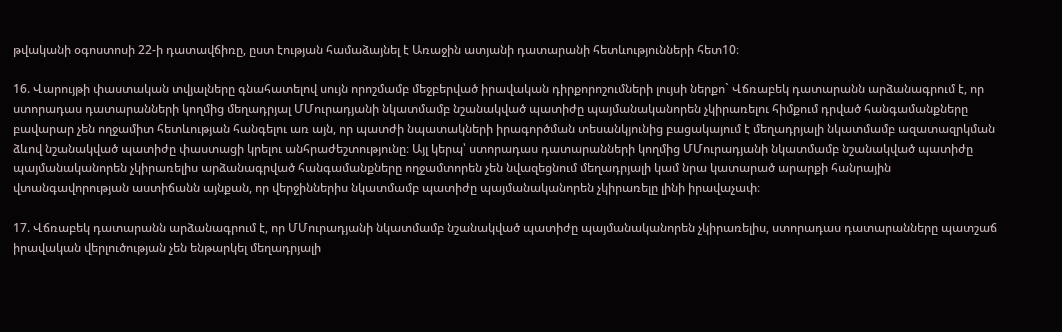թվականի օգոստոսի 22-ի դատավճիռը, ըստ էության համաձայնել է Առաջին ատյանի դատարանի հետևությունների հետ10։

16. Վարույթի փաստական տվյալները գնահատելով սույն որոշմամբ մեջբերված իրավական դիրքորոշումների լույսի ներքո` Վճռաբեկ դատարանն արձանագրում է, որ ստորադաս դատարանների կողմից մեղադրյալ ՄՄուրադյանի նկատմամբ նշանակված պատիժը պայմանականորեն չկիրառելու հիմքում դրված հանգամանքները բավարար չեն ողջամիտ հետևության հանգելու առ այն, որ պատժի նպատակների իրագործման տեսանկյունից բացակայում է մեղադրյալի նկատմամբ ազատազրկման ձևով նշանակված պատիժը փաստացի կրելու անհրաժեշտությունը։ Այլ կերպ՝ ստորադաս դատարանների կողմից ՄՄուրադյանի նկատմամբ նշանակված պատիժը պայմանականորեն չկիրառելիս արձանագրված հանգամանքները ողջամտորեն չեն նվազեցնում մեղադրյալի կամ նրա կատարած արարքի հանրային վտանգավորության աստիճանն այնքան, որ վերջիններիս նկատմամբ պատիժը պայմանականորեն չկիրառելը լինի իրավաչափ։

17. Վճռաբեկ դատարանն արձանագրում է, որ ՄՄուրադյանի նկատմամբ նշանակված պատիժը պայմանականորեն չկիրառելիս, ստորադաս դատարանները պատշաճ իրավական վերլուծության չեն ենթարկել մեղադրյալի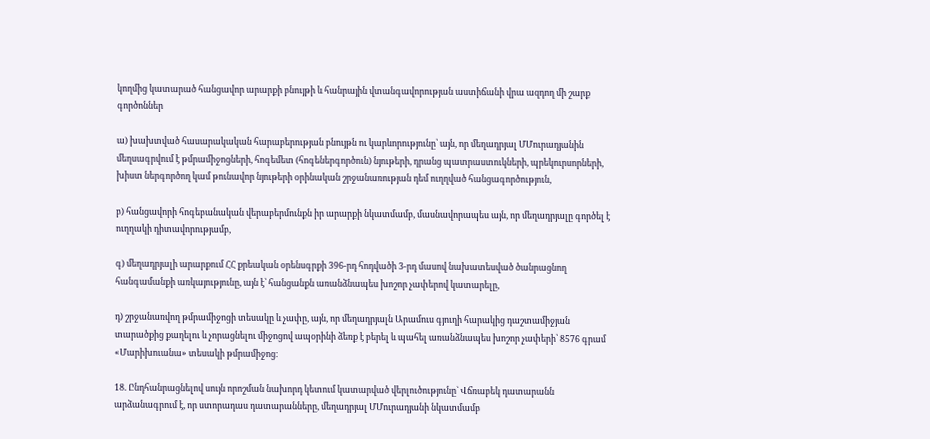կողմից կատարած հանցավոր արարքի բնույթի և հանրային վտանգավորության աստիճանի վրա ազդող մի շարք գործոններ

ա) խախտված հասարակական հարաբերության բնույթն ու կարևորությունը՝ այն, որ մեղադրյալ ՄՄուրադյանին մեղսագրվում է թմրամիջոցների, հոգեմետ (հոգեներգործուն) նյութերի, դրանց պատրաստուկների, պրեկուրսորների, խիստ ներգործող կամ թունավոր նյութերի օրինական շրջանառության դեմ ուղղված հանցագործություն,

բ) հանցավորի հոգեբանական վերաբերմունքն իր արարքի նկատմամբ, մասնավորապես այն, որ մեղադրյալը գործել է ուղղակի դիտավորությամբ,

գ) մեղադրյալի արարքում ՀՀ քրեական օրենսգրքի 396-րդ հոդվածի 3-րդ մասով նախատեսված ծանրացնող հանգամանքի առկայությունը, այն է՝ հանցանքն առանձնապես խոշոր չափերով կատարելը,

դ) շրջանառվող թմրամիջոցի տեսակը և չափը, այն, որ մեղադրյալն Արամուս գյուղի հարակից դաշտամիջյան տարածքից քաղելու և չորացնելու միջոցով ապօրինի ձեռք է բերել և պահել առանձնապես խոշոր չափերի՝ 8576 գրամ «Մարիխուանա» տեսակի թմրամիջոց։

18. Ընդհանրացնելով սույն որոշման նախորդ կետում կատարված վերլուծությունը` Վճռաբեկ դատարանն արձանագրում է, որ ստորադաս դատարանները, մեղադրյալ ՄՄուրադյանի նկատմամբ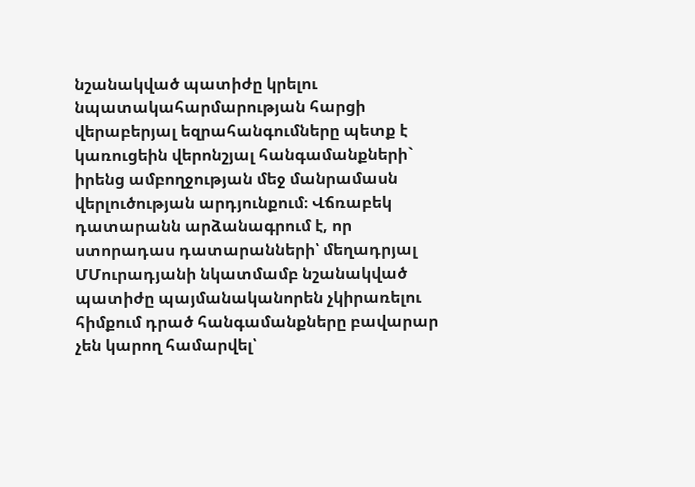նշանակված պատիժը կրելու նպատակահարմարության հարցի վերաբերյալ եզրահանգումները պետք է կառուցեին վերոնշյալ հանգամանքների` իրենց ամբողջության մեջ մանրամասն վերլուծության արդյունքում։ Վճռաբեկ դատարանն արձանագրում է, որ ստորադաս դատարանների՝ մեղադրյալ ՄՄուրադյանի նկատմամբ նշանակված պատիժը պայմանականորեն չկիրառելու հիմքում դրած հանգամանքները բավարար չեն կարող համարվել՝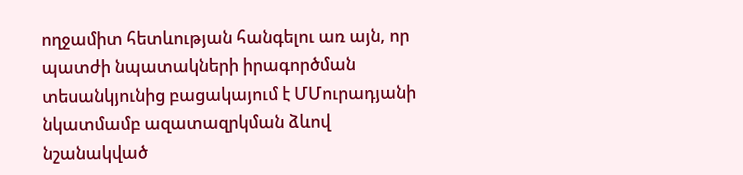ողջամիտ հետևության հանգելու առ այն, որ պատժի նպատակների իրագործման տեսանկյունից բացակայում է ՄՄուրադյանի նկատմամբ ազատազրկման ձևով նշանակված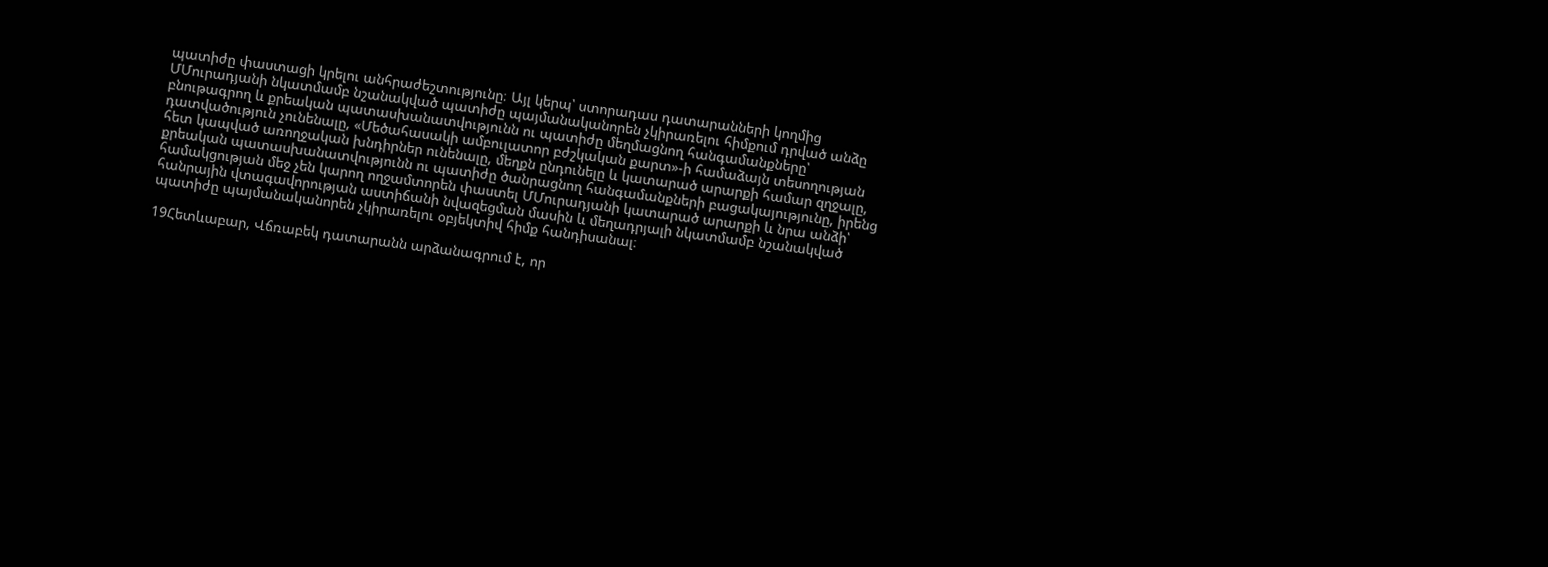պատիժը փաստացի կրելու անհրաժեշտությունը։ Այլ կերպ՝ ստորադաս դատարանների կողմից ՄՄուրադյանի նկատմամբ նշանակված պատիժը պայմանականորեն չկիրառելու հիմքում դրված անձը բնութագրող և քրեական պատասխանատվությունն ու պատիժը մեղմացնող հանգամանքները՝ դատվածություն չունենալը, «Մեծահասակի ամբուլատոր բժշկական քարտ»-ի համաձայն տեսողության հետ կապված առողջական խնդիրներ ունենալը, մեղքն ընդունելը և կատարած արարքի համար զղջալը, քրեական պատասխանատվությունն ու պատիժը ծանրացնող հանգամանքների բացակայությունը, իրենց համակցության մեջ չեն կարող ողջամտորեն փաստել ՄՄուրադյանի կատարած արարքի և նրա անձի՝ հանրային վտագավորության աստիճանի նվազեցման մասին և մեղադրյալի նկատմամբ նշանակված պատիժը պայմանականորեն չկիրառելու օբյեկտիվ հիմք հանդիսանալ։

19Հետևաբար, Վճռաբեկ դատարանն արձանագրում է, որ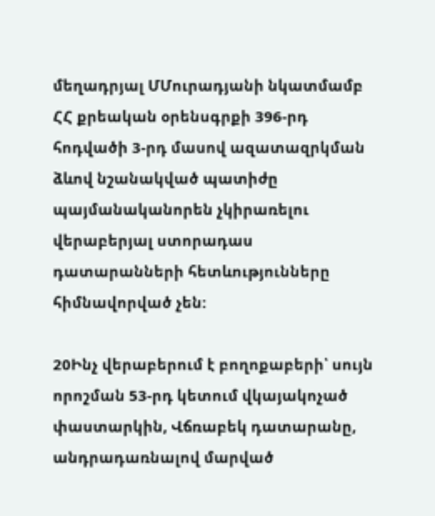մեղադրյալ ՄՄուրադյանի նկատմամբ ՀՀ քրեական օրենսգրքի 396-րդ հոդվածի 3-րդ մասով ազատազրկման ձևով նշանակված պատիժը պայմանականորեն չկիրառելու վերաբերյալ ստորադաս դատարանների հետևությունները հիմնավորված չեն:

20Ինչ վերաբերում է բողոքաբերի՝ սույն որոշման 53-րդ կետում վկայակոչած փաստարկին, Վճռաբեկ դատարանը, անդրադառնալով մարված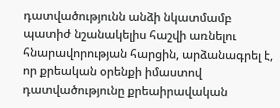դատվածությունն անձի նկատմամբ պատիժ նշանակելիս հաշվի առնելու հնարավորության հարցին, արձանագրել է, որ քրեական օրենքի իմաստով դատվածությունը քրեաիրավական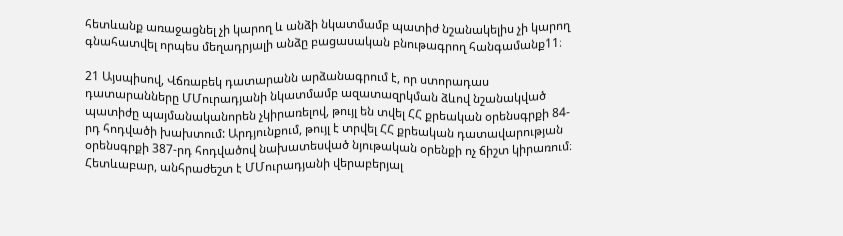հետևանք առաջացնել չի կարող և անձի նկատմամբ պատիժ նշանակելիս չի կարող գնահատվել որպես մեղադրյալի անձը բացասական բնութագրող հանգամանք11։

21 Այսպիսով, Վճռաբեկ դատարանն արձանագրում է, որ ստորադաս դատարանները ՄՄուրադյանի նկատմամբ ազատազրկման ձևով նշանակված պատիժը պայմանականորեն չկիրառելով, թույլ են տվել ՀՀ քրեական օրենսգրքի 84-րդ հոդվածի խախտում: Արդյունքում, թույլ է տրվել ՀՀ քրեական դատավարության օրենսգրքի 387-րդ հոդվածով նախատեսված նյութական օրենքի ոչ ճիշտ կիրառում։ Հետևաբար, անհրաժեշտ է ՄՄուրադյանի վերաբերյալ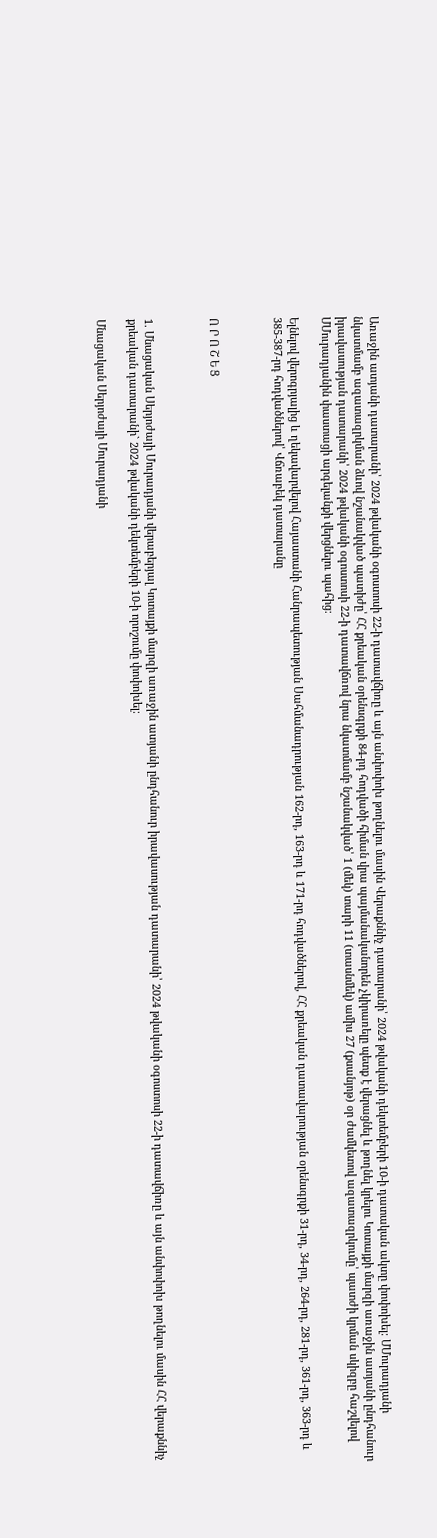Առաջին ատյանի դատարանի՝ 2024 թվականի օգոստոսի 22-ի դատավճիռը և այն անփոփոխ թողնելու մասին Վերաքննիչ դատարանի՝ 2024 թվականի դեկտեմբերի 10-ի դատական ակտը փոփոխել։ ՄՄուրադյանի նկատմամբ ազատազրկման ձևով նշանակված պատիժը՝ ՀՀ քրեական օրենսգրքի 84-րդ հոդվածի հիման վրա պայմանականորեն չկիրառելը պետք է վերացնել և թողնել կրելու Կոտայքի մարզի առաջին ատյանի ընդհանուր իրավասության դատարանի՝ 2024 թվականի օգոստոսի 22-ի դատավճռով նրա նկատմամբ նշանակված՝ 1 (մեկ) տարի 11 (տասնմեկ) ամիս 27 (քսանյոթ) օր ժամկետով ազատազրկումը՝ պատժի կրման սկիզբը հաշվելով ՄՄուրադյանին փաստացի արգելանքի վերցնելու պահից։

Ելնելով վերոգրյալից և ղեկավարվելով Հայաստանի Հանրապետության Սահմանադրության 162-րդ, 163-րդ և 171-րդ հոդվածներով, ՀՀ քրեական դատավարության օրենսգրքի 31-րդ, 34-րդ, 264-րդ, 281-րդ, 361-րդ, 363-րդ և 385-387-րդ հոդվածներով՝ Վճռաբեկ դատարանը



Ո Ր Ո Շ Ե Ց



1. Մնացական Սերյոժայի Մուրադյանի վերաբերյալ Կոտայքի մարզի առաջին ատյանի ընդհանուր իրավասության դատարանի՝ 2024 թվականի օգոստոսի 22-ի դատավճիռը և այն անփոփոխ թողնելու մասին ՀՀ վերաքննիչ քրեական դատարանի` 2024 թվականի դեկտեմբերի 10-ի որոշումը փոփոխել։

Մնացական Սերյոժայի Մուրադյանի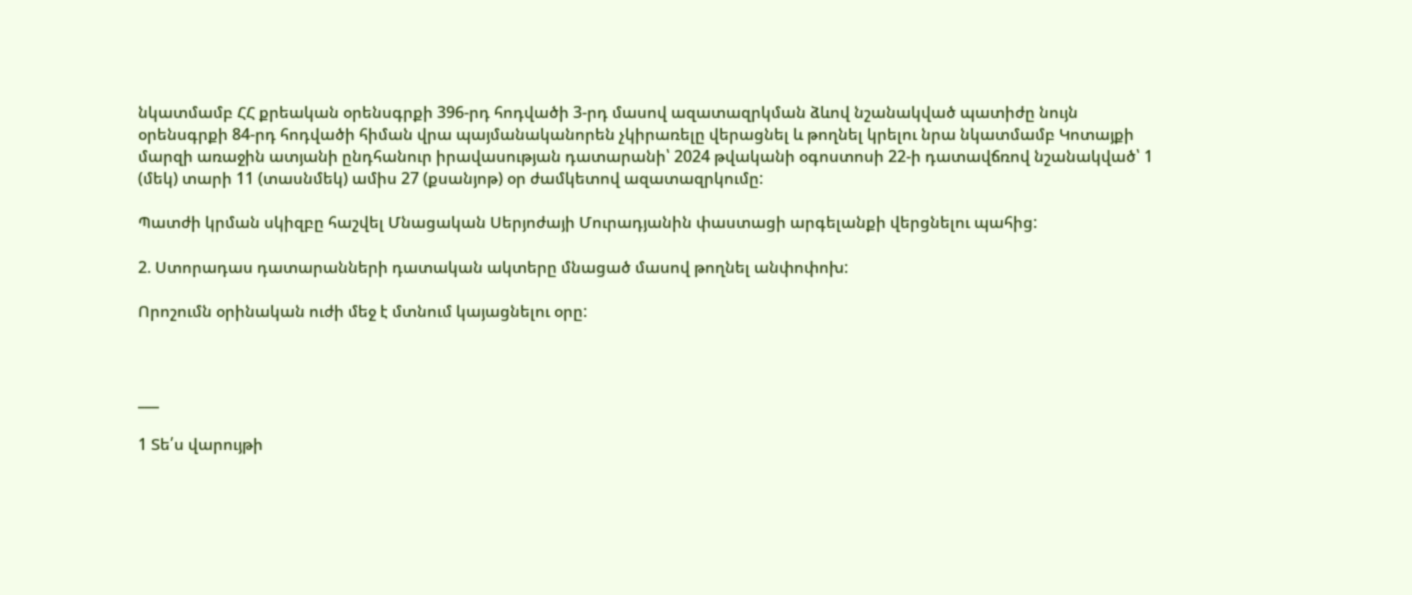նկատմամբ ՀՀ քրեական օրենսգրքի 396-րդ հոդվածի 3-րդ մասով ազատազրկման ձևով նշանակված պատիժը նույն օրենսգրքի 84-րդ հոդվածի հիման վրա պայմանականորեն չկիրառելը վերացնել և թողնել կրելու նրա նկատմամբ Կոտայքի մարզի առաջին ատյանի ընդհանուր իրավասության դատարանի՝ 2024 թվականի օգոստոսի 22-ի դատավճռով նշանակված՝ 1 (մեկ) տարի 11 (տասնմեկ) ամիս 27 (քսանյոթ) օր ժամկետով ազատազրկումը:

Պատժի կրման սկիզբը հաշվել Մնացական Սերյոժայի Մուրադյանին փաստացի արգելանքի վերցնելու պահից:

2. Ստորադաս դատարանների դատական ակտերը մնացած մասով թողնել անփոփոխ:

Որոշումն օրինական ուժի մեջ է մտնում կայացնելու օրը:



___

1 Տե՛ս վարույթի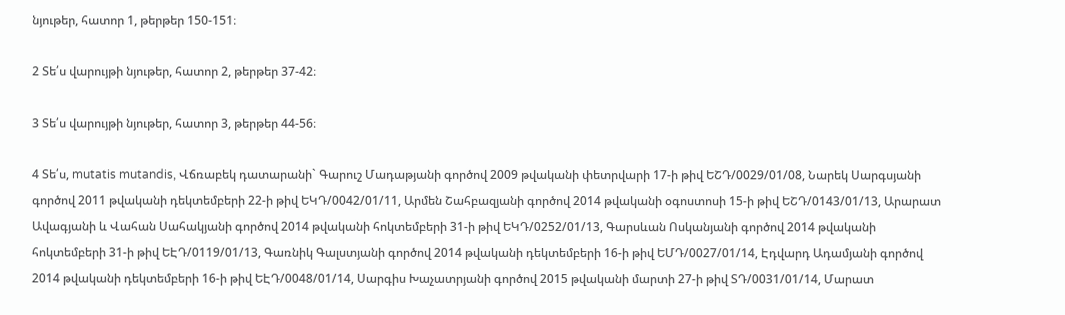նյութեր, հատոր 1, թերթեր 150-151։

2 Տե՛ս վարույթի նյութեր, հատոր 2, թերթեր 37-42։

3 Տե՛ս վարույթի նյութեր, հատոր 3, թերթեր 44-56։

4 Տե՛ս, mutatis mutandis, Վճռաբեկ դատարանի` Գարուշ Մադաթյանի գործով 2009 թվականի փետրվարի 17-ի թիվ ԵՇԴ/0029/01/08, Նարեկ Սարգսյանի գործով 2011 թվականի դեկտեմբերի 22-ի թիվ ԵԿԴ/0042/01/11, Արմեն Շահբազյանի գործով 2014 թվականի օգոստոսի 15-ի թիվ ԵՇԴ/0143/01/13, Արարատ Ավագյանի և Վահան Սահակյանի գործով 2014 թվականի հոկտեմբերի 31-ի թիվ ԵԿԴ/0252/01/13, Գարսևան Ոսկանյանի գործով 2014 թվականի հոկտեմբերի 31-ի թիվ ԵԷԴ/0119/01/13, Գառնիկ Գալստյանի գործով 2014 թվականի դեկտեմբերի 16-ի թիվ ԵՄԴ/0027/01/14, Էդվարդ Ադամյանի գործով 2014 թվականի դեկտեմբերի 16-ի թիվ ԵԷԴ/0048/01/14, Սարգիս Խաչատրյանի գործով 2015 թվականի մարտի 27-ի թիվ ՏԴ/0031/01/14, Մարատ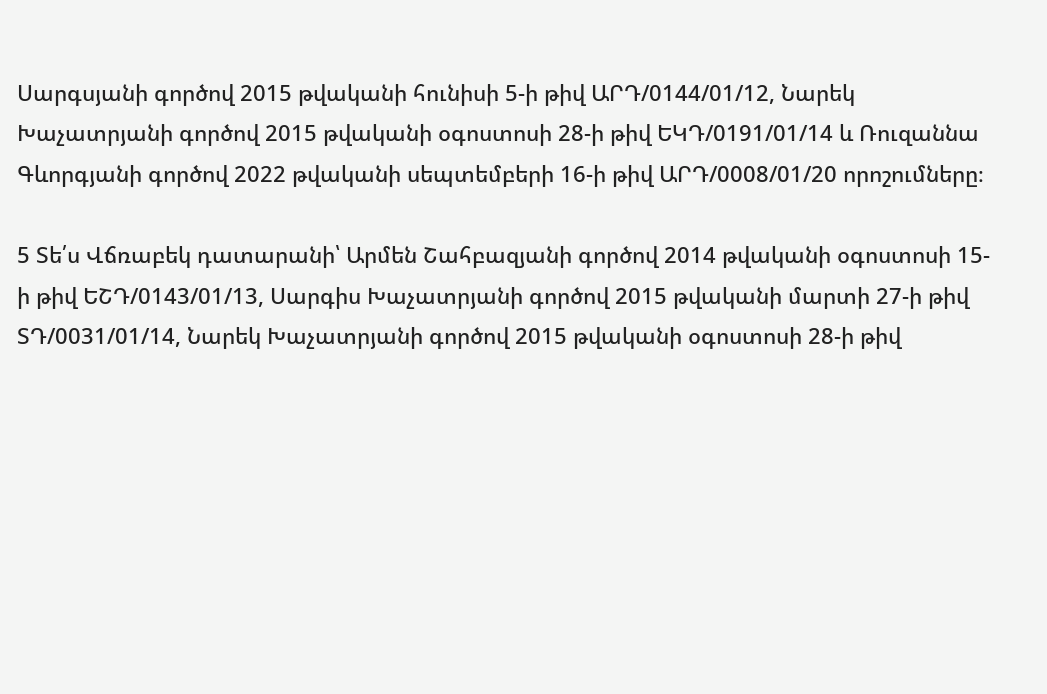Սարգսյանի գործով 2015 թվականի հունիսի 5-ի թիվ ԱՐԴ/0144/01/12, Նարեկ Խաչատրյանի գործով 2015 թվականի օգոստոսի 28-ի թիվ ԵԿԴ/0191/01/14 և Ռուզաննա Գևորգյանի գործով 2022 թվականի սեպտեմբերի 16-ի թիվ ԱՐԴ/0008/01/20 որոշումները։

5 Տե՛ս Վճռաբեկ դատարանի՝ Արմեն Շահբազյանի գործով 2014 թվականի օգոստոսի 15-ի թիվ ԵՇԴ/0143/01/13, Սարգիս Խաչատրյանի գործով 2015 թվականի մարտի 27-ի թիվ ՏԴ/0031/01/14, Նարեկ Խաչատրյանի գործով 2015 թվականի օգոստոսի 28-ի թիվ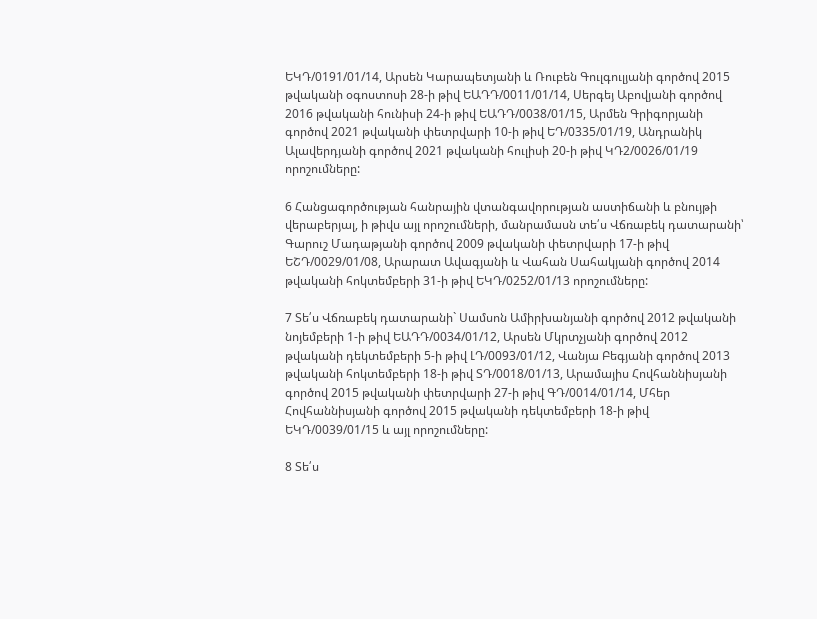ԵԿԴ/0191/01/14, Արսեն Կարապետյանի և Ռուբեն Գուլգուլյանի գործով 2015 թվականի օգոստոսի 28-ի թիվ ԵԱԴԴ/0011/01/14, Սերգեյ Աբովյանի գործով 2016 թվականի հունիսի 24-ի թիվ ԵԱԴԴ/0038/01/15, Արմեն Գրիգորյանի գործով 2021 թվականի փետրվարի 10-ի թիվ ԵԴ/0335/01/19, Անդրանիկ Ալավերդյանի գործով 2021 թվականի հուլիսի 20-ի թիվ ԿԴ2/0026/01/19 որոշումները:

6 Հանցագործության հանրային վտանգավորության աստիճանի և բնույթի վերաբերյալ, ի թիվս այլ որոշումների, մանրամասն տե՛ս Վճռաբեկ դատարանի՝ Գարուշ Մադաթյանի գործով 2009 թվականի փետրվարի 17-ի թիվ ԵՇԴ/0029/01/08, Արարատ Ավագյանի և Վահան Սահակյանի գործով 2014 թվականի հոկտեմբերի 31-ի թիվ ԵԿԴ/0252/01/13 որոշումները:

7 Տե՛ս Վճռաբեկ դատարանի` Սամսոն Ամիրխանյանի գործով 2012 թվականի նոյեմբերի 1-ի թիվ ԵԱԴԴ/0034/01/12, Արսեն Մկրտչյանի գործով 2012 թվականի դեկտեմբերի 5-ի թիվ ԼԴ/0093/01/12, Վանյա Բեգյանի գործով 2013 թվականի հոկտեմբերի 18-ի թիվ ՏԴ/0018/01/13, Արամայիս Հովհաննիսյանի գործով 2015 թվականի փետրվարի 27-ի թիվ ԳԴ/0014/01/14, Մհեր Հովհաննիսյանի գործով 2015 թվականի դեկտեմբերի 18-ի թիվ ԵԿԴ/0039/01/15 և այլ որոշումները:

8 Տե՛ս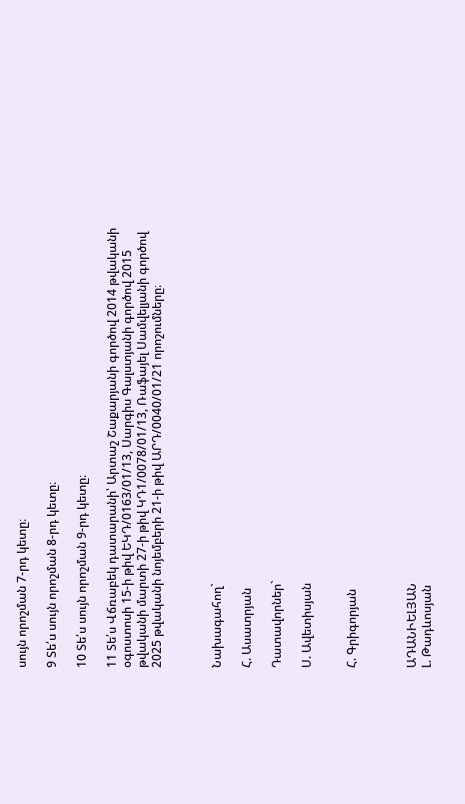սույն որոշման 7-րդ կետը։

9 Տե՛ս սույն որոշման 8-րդ կետը։

10 Տե՛ս սույն որոշման 9-րդ կետը։

11 Տե՛ս Վճռաբեկ դատարանի՝ Արտաշ Շաքարյանի գործով 2014 թվականի օգոստոսի 15-ի թիվ ԵԿԴ/0163/01/13, Սարգիս Գալստյանի գործով 2015 թվականի մարտի 27-ի թիվ ԿԴ1/0078/01/13, Ռաֆայել Սամվելյանի գործով 2025 թվականի նոյեմբերի 21-ի թիվ ԱՐԴ/0040/01/21 որոշումները։



Նախագահող`

Հ. Ասատրյան

Դատավորներ`

Ս. Ավետիսյան


Հ. Գրիգորյան



ԱԴԱՆԻԵԼՅԱՆ
Լ. Թադևոսյան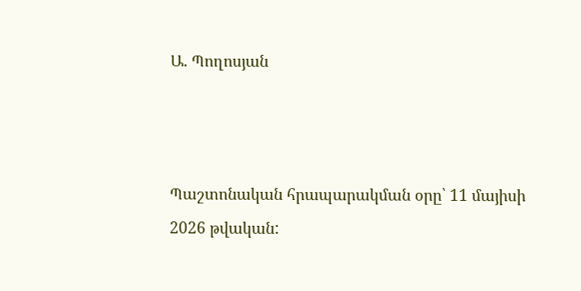Ա. Պողոսյան



Պաշտոնական հրապարակման օրը՝ 11 մայիսի 2026 թվական: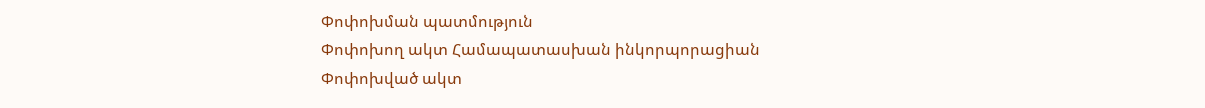Փոփոխման պատմություն
Փոփոխող ակտ Համապատասխան ինկորպորացիան
Փոփոխված ակտ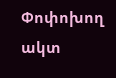Փոփոխող ակտ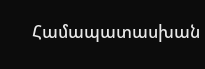Համապատասխան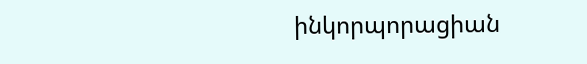ինկորպորացիան